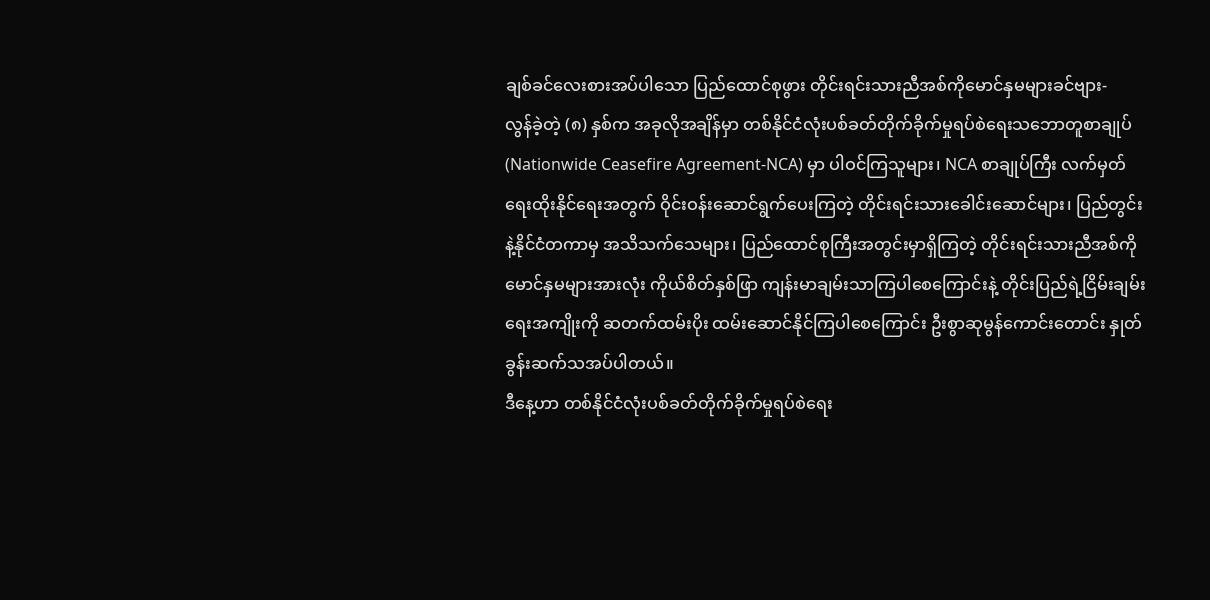ချစ်ခင်လေးစားအပ်ပါသော ပြည်ထောင်စုဖွား တိုင်းရင်းသားညီအစ်ကိုမောင်နှမများခင်ဗျား-
လွန်ခဲ့တဲ့ (၈) နှစ်က အခုလိုအချိန်မှာ တစ်နိုင်ငံလုံးပစ်ခတ်တိုက်ခိုက်မှုရပ်စဲရေးသဘောတူစာချုပ် (Nationwide Ceasefire Agreement-NCA) မှာ ပါဝင်ကြသူများ၊ NCA စာချုပ်ကြီး လက်မှတ်ရေးထိုးနိုင်ရေးအတွက် ဝိုင်းဝန်းဆောင်ရွက်ပေးကြတဲ့ တိုင်းရင်းသားခေါင်းဆောင်များ၊ ပြည်တွင်းနဲ့နိုင်ငံတကာမှ အသိသက်သေများ၊ ပြည်ထောင်စုကြီးအတွင်းမှာရှိကြတဲ့ တိုင်းရင်းသားညီအစ်ကိုမောင်နှမများအားလုံး ကိုယ်စိတ်နှစ်ဖြာ ကျန်းမာချမ်းသာကြပါစေကြောင်းနဲ့ တိုင်းပြည်ရဲ့ငြိမ်းချမ်းရေးအကျိုးကို ဆတက်ထမ်းပိုး ထမ်းဆောင်နိုင်ကြပါစေကြောင်း ဦးစွာဆုမွန်ကောင်းတောင်း နှုတ်ခွန်းဆက်သအပ်ပါတယ်။
ဒီနေ့ဟာ တစ်နိုင်ငံလုံးပစ်ခတ်တိုက်ခိုက်မှုရပ်စဲရေး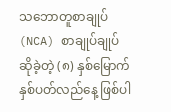သဘောတူစာချုပ် (NCA) စာချုပ်ချုပ်ဆိုခဲ့တဲ့ (၈) နှစ်မြောက်နှစ်ပတ်လည်နေ့ ဖြစ်ပါ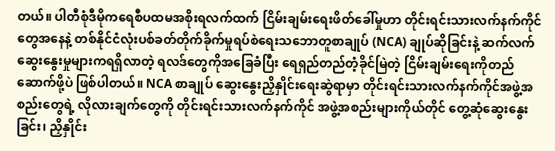တယ်။ ပါတီစုံဒီမိုကရေစီပထမအစိုးရလက်ထက် ငြိမ်းချမ်းရေးဖိတ်ခေါ်မှုဟာ တိုင်းရင်းသားလက်နက်ကိုင်တွေအနေနဲ့ တစ်နိုင်ငံလုံးပစ်ခတ်တိုက်ခိုက်မှုရပ်စဲရေးသဘောတူစာချုပ် (NCA) ချုပ်ဆိုခြင်းနဲ့ ဆက်လက်ဆွေးနွေးမှုများကရရှိလာတဲ့ ရလဒ်တွေကိုအခြေခံပြီး ရေရှည်တည်တံ့ခိုင်မြဲတဲ့ ငြိမ်းချမ်းရေးကိုတည်ဆောက်ဖို့ပဲ ဖြစ်ပါတယ်။ NCA စာချုပ် ဆွေးနွေးညှိနှိုင်းရေးဆွဲရာမှာ တိုင်းရင်းသားလက်နက်ကိုင်အဖွဲ့အစည်းတွေရဲ့ လိုလားချက်တွေကို တိုင်းရင်းသားလက်နက်ကိုင် အဖွဲ့အစည်းများကိုယ်တိုင် တွေ့ဆုံဆွေးနွေးခြင်း၊ ညှိနှိုင်း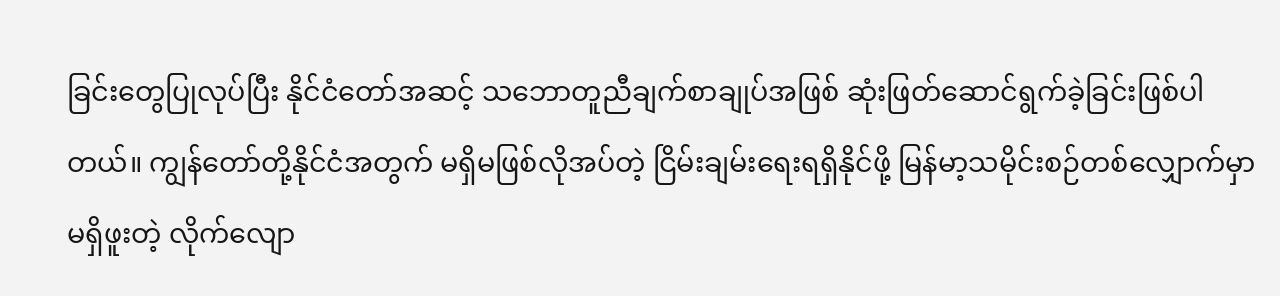ခြင်းတွေပြုလုပ်ပြီး နိုင်ငံတော်အဆင့် သဘောတူညီချက်စာချုပ်အဖြစ် ဆုံးဖြတ်ဆောင်ရွက်ခဲ့ခြင်းဖြစ်ပါတယ်။ ကျွန်တော်တို့နိုင်ငံအတွက် မရှိမဖြစ်လိုအပ်တဲ့ ငြိမ်းချမ်းရေးရရှိနိုင်ဖို့ မြန်မာ့သမိုင်းစဉ်တစ်လျှောက်မှာမရှိဖူးတဲ့ လိုက်လျော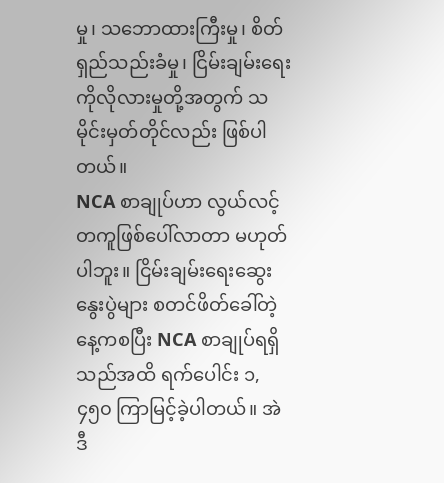မှု၊ သဘောထားကြီးမှု၊ စိတ်ရှည်သည်းခံမှု၊ ငြိမ်းချမ်းရေးကိုလိုလားမှုတို့အတွက် သမိုင်းမှတ်တိုင်လည်း ဖြစ်ပါတယ်။
NCA စာချုပ်ဟာ လွယ်လင့်တကူဖြစ်ပေါ်လာတာ မဟုတ်ပါဘူး။ ငြိမ်းချမ်းရေးဆွေးနွေးပွဲများ စတင်ဖိတ်ခေါ်တဲ့နေ့ကစပြီး NCA စာချုပ်ရရှိသည်အထိ ရက်ပေါင်း ၁,၄၅၀ ကြာမြင့်ခဲ့ပါတယ်။ အဲဒီ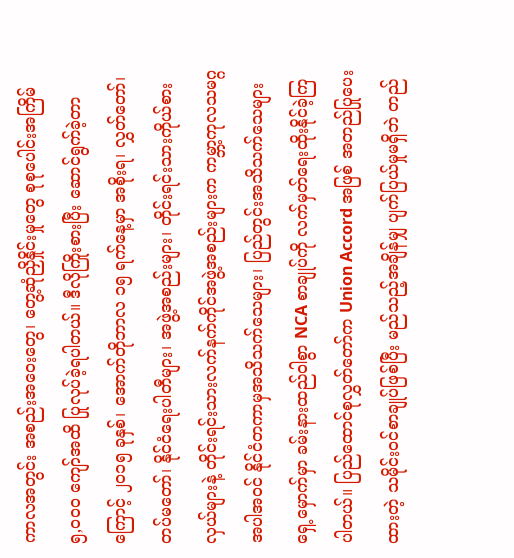ကာလအတွင်း အစည်းအဝေးတွေ၊ တွေ့ဆုံညှိနှိုင်းမှုတွေ စုစုပေါင်းအကြိမ် ၅,၀၀၀ ကျော်အထိ ပြုလုပ်ခဲ့ရပါတယ်။ ဒီလိုကြိုးစားပြီး ဆောင်ရွက်ခဲ့တာကြောင့် ၂၀၁၅ ခုနှစ်၊ အောက်တိုဘာလ ၁၅ ရက်နေ့မှာ အစိုးရ၊ လွှတ်တော်၊ တပ်မတော်၊ နိုင်ငံရေးပါတီများ၊ အဖွဲ့အစည်းများ၊ တိုင်းရင်းသားကိုယ်စားလှယ်များနဲ့ တိုင်းရင်းသားလက်နက်ကိုင်အဖွဲ့အစည်းများက ကမ္ဘာ့ကုလသမဂ္ဂအပါအဝင် နိုင်ငံတကာမှအသိသက်သေများ၊ ပြည်တွင်းအသိသက်သေများရှေ့မှောက်မှာ ခမ်းနားထည်ဝါစွာ NCA စာချုပ်ကို လက်မှတ်ရေးထိုးနိုင်ခဲ့ကြပါတယ်။ ပြည်ထောင်စုလွှတ်တော်က Union Accord အဖြစ် အတည်ပြုပေးထားတဲ့ သမိုင်းဝင်စာချုပ်ဖြစ်ပြီး မည်သည့်အချိန်မျှ ပျက်ပြယ်မှုမရှိဘဲ တည်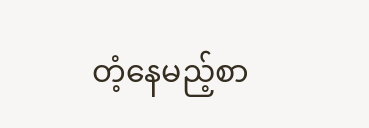တံ့နေမည့်စာ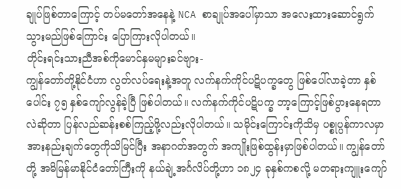ချုပ်ဖြစ်တာကြောင့် တပ်မတော်အနေနဲ့ NCA စာချုပ်အပေါ်မှာသာ အလေးထားဆောင်ရွက်သွားမည်ဖြစ်ကြောင်း ပြောကြားလိုပါတယ်။
တိုင်းရင်းသားညီအစ်ကိုမောင်နှမများခင်ဗျား-
ကျွန်တော်တို့နိုင်ငံဟာ လွတ်လပ်ရေးနဲ့အတူ လက်နက်ကိုင်ပဋိပက္ခတွေ ဖြစ်ပေါ်လာခဲ့တာ နှစ်ပေါင်း ၇၅ နှစ်ကျော်လွန်ခဲ့ပြီ ဖြစ်ပါတယ်။ လက်နက်ကိုင်ပဋိပက္ခ ဘာ့ကြောင့်ဖြစ်ပွားနေရတာလဲဆိုတာ ပြန်လည်ဆန်းစစ်ကြည့်ဖို့လည်းလိုပါတယ်။ သမိုင်းကြောင်းကိုသိမှ ပစ္စုပ္ပန်ကာလမှာ အားနည်းချက်တွေကိုသိမြင်ပြီး အနာဂတ်အတွက် အကျိုးဖြစ်ထွန်းမှာဖြစ်ပါတယ်။ ကျွန်တော်တို့ အမိမြန်မာနိုင်ငံတော်ကြီးကို နယ်ချဲ့အင်္ဂလိပ်တို့ဟာ ၁၈၂၄ ခုနှစ်ကစလို့ မတရားကျူးကျော်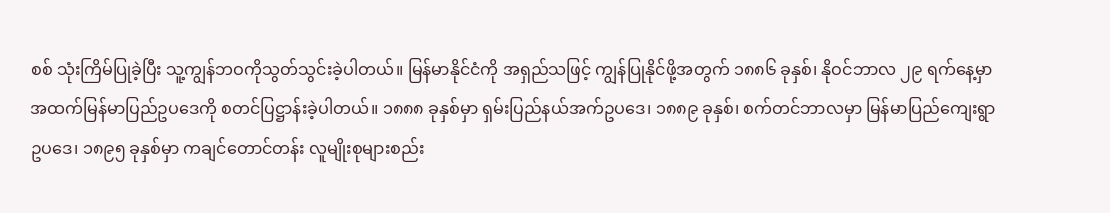စစ် သုံးကြိမ်ပြုခဲ့ပြီး သူ့ကျွန်ဘဝကိုသွတ်သွင်းခဲ့ပါတယ်။ မြန်မာနိုင်ငံကို အရှည်သဖြင့် ကျွန်ပြုနိုင်ဖို့အတွက် ၁၈၈၆ ခုနှစ်၊ နိုဝင်ဘာလ ၂၉ ရက်နေ့မှာ အထက်မြန်မာပြည်ဥပဒေကို စတင်ပြဋ္ဌာန်းခဲ့ပါတယ်။ ၁၈၈၈ ခုနှစ်မှာ ရှမ်းပြည်နယ်အက်ဥပဒေ၊ ၁၈၈၉ ခုနှစ်၊ စက်တင်ဘာလမှာ မြန်မာပြည်ကျေးရွာဥပဒေ၊ ၁၈၉၅ ခုနှစ်မှာ ကချင်တောင်တန်း လူမျိုးစုများစည်း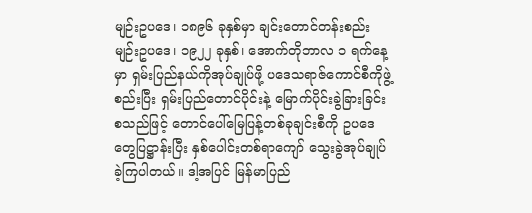မျဉ်းဥပဒေ၊ ၁၈၉၆ ခုနှစ်မှာ ချင်းတောင်တန်းစည်းမျဉ်းဥပဒေ၊ ၁၉၂၂ ခုနှစ်၊ အောက်တိုဘာလ ၁ ရက်နေ့မှာ ရှမ်းပြည်နယ်ကိုအုပ်ချုပ်ဖို့ ပဒေသရာဇ်ကောင်စီကိုဖွဲ့စည်းပြီး ရှမ်းပြည်တောင်ပိုင်းနဲ့ မြောက်ပိုင်းခွဲခြားခြင်းစသည်ဖြင့် တောင်ပေါ်မြေပြန့်တစ်ခုချင်းစီကို ဥပဒေတွေပြဋ္ဌာန်းပြီး နှစ်ပေါင်းတစ်ရာကျော် သွေးခွဲအုပ်ချုပ်ခဲ့ကြပါတယ်။ ဒါ့အပြင် မြန်မာပြည်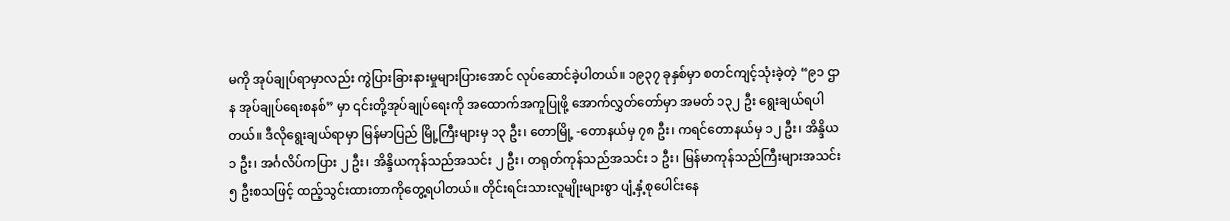မကို အုပ်ချုပ်ရာမှာလည်း ကွဲပြားခြားနားမှုများပြားအောင် လုပ်ဆောင်ခဲ့ပါတယ်။ ၁၉၃၇ ခုနှစ်မှာ စတင်ကျင့်သုံးခဲ့တဲ့ “၉၁ ဌာန အုပ်ချုပ်ရေးစနစ်” မှာ ၎င်းတို့အုပ်ချုပ်ရေးကို အထောက်အကူပြုဖို့ အောက်လွှတ်တော်မှာ အမတ် ၁၃၂ ဦး ရွေးချယ်ရပါတယ်။ ဒီလိုရွေးချယ်ရာမှာ မြန်မာပြည် မြို့ကြီးများမှ ၁၃ ဦး၊ တောမြို့ -တောနယ်မှ ၇၈ ဦး၊ ကရင်တောနယ်မှ ၁၂ ဦး၊ အိန္ဒိယ ၁ ဦး၊ အင်္ဂလိပ်ကပြား ၂ ဦး၊ အိန္ဒိယကုန်သည်အသင်း ၂ ဦး၊ တရုတ်ကုန်သည်အသင်း ၁ ဦး၊ မြန်မာကုန်သည်ကြီးများအသင်း ၅ ဦးစသဖြင့် ထည့်သွင်းထားတာကိုတွေ့ရပါတယ်။ တိုင်းရင်းသားလူမျိုးများစွာ ပျံ့နှံ့စုပေါင်းနေ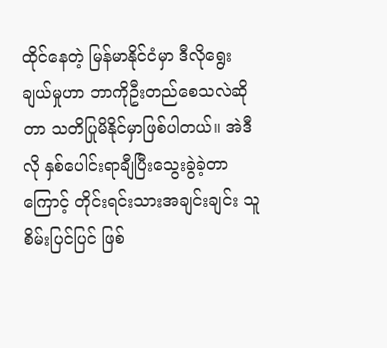ထိုင်နေတဲ့ မြန်မာနိုင်ငံမှာ ဒီလိုရွေးချယ်မှုဟာ ဘာကိုဦးတည်စေသလဲဆိုတာ သတိပြုမိနိုင်မှာဖြစ်ပါတယ်။ အဲဒီလို နှစ်ပေါင်းရာချီပြီးသွေးခွဲခဲ့တာကြောင့် တိုင်းရင်းသားအချင်းချင်း သူစိမ်းပြင်ပြင် ဖြစ်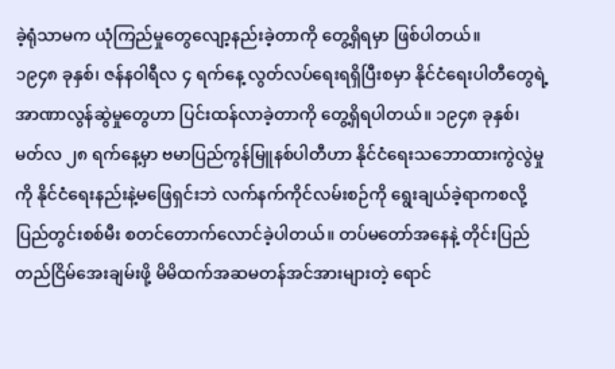ခဲ့ရုံသာမက ယုံကြည်မှုတွေလျော့နည်းခဲ့တာကို တွေ့ရှိရမှာ ဖြစ်ပါတယ်။
၁၉၄၈ ခုနှစ်၊ ဇန်နဝါရီလ ၄ ရက်နေ့ လွတ်လပ်ရေးရရှိပြီးစမှာ နိုင်ငံရေးပါတီတွေရဲ့ အာဏာလွန်ဆွဲမှုတွေဟာ ပြင်းထန်လာခဲ့တာကို တွေ့ရှိရပါတယ်။ ၁၉၄၈ ခုနှစ်၊ မတ်လ ၂၈ ရက်နေ့မှာ ဗမာပြည်ကွန်မြူနစ်ပါတီဟာ နိုင်ငံရေးသဘောထားကွဲလွဲမှုကို နိုင်ငံရေးနည်းနဲ့မဖြေရှင်းဘဲ လက်နက်ကိုင်လမ်းစဉ်ကို ရွေးချယ်ခဲ့ရာကစလို့ ပြည်တွင်းစစ်မီး စတင်တောက်လောင်ခဲ့ပါတယ်။ တပ်မတော်အနေနဲ့ တိုင်းပြည်တည်ငြိမ်အေးချမ်းဖို့ မိမိထက်အဆမတန်အင်အားများတဲ့ ရောင်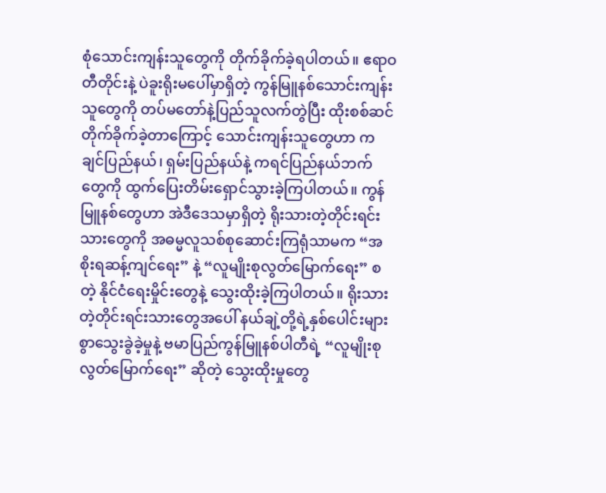စုံသောင်းကျန်းသူတွေကို တိုက်ခိုက်ခဲ့ရပါတယ်။ ဧရာဝတီတိုင်းနဲ့ ပဲခူးရိုးမပေါ်မှာရှိတဲ့ ကွန်မြူနစ်သောင်းကျန်းသူတွေကို တပ်မတော်နဲ့ပြည်သူလက်တွဲပြီး ထိုးစစ်ဆင်တိုက်ခိုက်ခဲ့တာကြောင့် သောင်းကျန်းသူတွေဟာ ကချင်ပြည်နယ်၊ ရှမ်းပြည်နယ်နဲ့ ကရင်ပြည်နယ်ဘက်တွေကို ထွက်ပြေးတိမ်းရှောင်သွားခဲ့ကြပါတယ်။ ကွန်မြူနစ်တွေဟာ အဲဒီဒေသမှာရှိတဲ့ ရိုးသားတဲ့တိုင်းရင်းသားတွေကို အဓမ္မလူသစ်စုဆောင်းကြရုံသာမက “အစိုးရဆန့်ကျင်ရေး” နဲ့ “လူမျိုးစုလွတ်မြောက်ရေး” စတဲ့ နိုင်ငံရေးမှိုင်းတွေနဲ့ သွေးထိုးခဲ့ကြပါတယ်။ ရိုးသားတဲ့တိုင်းရင်းသားတွေအပေါ် နယ်ချဲ့တို့ရဲ့နှစ်ပေါင်းများစွာသွေးခွဲခဲ့မှုနဲ့ ဗမာပြည်ကွန်မြူနစ်ပါတီရဲ့ “လူမျိုးစုလွတ်မြောက်ရေး” ဆိုတဲ့ သွေးထိုးမှုတွေ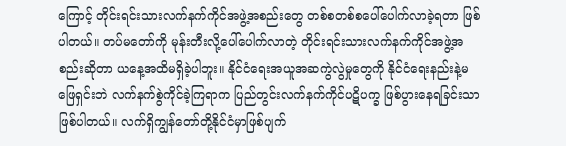ကြောင့် တိုင်းရင်းသားလက်နက်ကိုင်အဖွဲ့အစည်းတွေ တစ်စတစ်စပေါ်ပေါက်လာခဲ့ရတာ ဖြစ်ပါတယ်။ တပ်မတော်ကို မုန်းတီးလို့ပေါ်ပေါက်လာတဲ့ တိုင်းရင်းသားလက်နက်ကိုင်အဖွဲ့အစည်းဆိုတာ ယနေ့အထိမရှိခဲ့ပါဘူး။ နိုင်ငံရေးအယူအဆကွဲလွဲမှုတွေကို နိုင်ငံရေးနည်းနဲ့မဖြေရှင်းဘဲ လက်နက်စွဲကိုင်ခဲ့ကြရာက ပြည်တွင်းလက်နက်ကိုင်ပဋိပက္ခ ဖြစ်ပွားနေရခြင်းသာ ဖြစ်ပါတယ်။ လက်ရှိကျွန်တော်တို့နိုင်ငံမှာဖြစ်ပျက်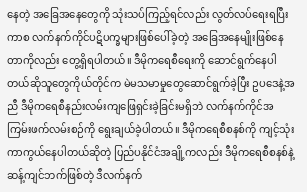နေတဲ့ အခြေအနေတွေကို သုံးသပ်ကြည့်ရင်လည်း လွတ်လပ်ရေးရပြီးကာစ လက်နက်ကိုင်ပဋိပက္ခများဖြစ်ပေါ်ခဲ့တဲ့ အခြေအနေမျိုးဖြစ်နေတာကိုလည်း တွေ့ရှိရပါတယ်။ ဒီမိုကရေစီရေးကို ဆောင်ရွက်နေပါတယ်ဆိုသူတွေကိုယ်တိုင်က မဲမသမာမှုတွေဆောင်ရွက်ခဲ့ပြီး ဥပဒေနဲ့အညီ ဒီမိုကရေစီနည်းလမ်းကျဖြေရှင်းခဲ့ခြင်းမရှိဘဲ လက်နက်ကိုင်အကြမ်းဖက်လမ်းစဉ်ကို ရွေးချယ်ခဲ့ပါတယ်။ ဒီမိုကရေစီစနစ်ကို ကျင့်သုံးကာကွယ်နေပါတယ်ဆိုတဲ့ ပြည်ပနိုင်ငံအချို့ကလည်း ဒီမိုကရေစီစနစ်နဲ့ ဆန့်ကျင်ဘက်ဖြစ်တဲ့ ဒီလက်နက်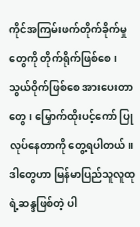ကိုင်အကြမ်းဖက်တိုက်ခိုက်မှုတွေကို တိုက်ရိုက်ဖြစ်စေ၊ သွယ်ဝိုက်ဖြစ်စေ အားပေးတာတွေ၊ မြှောက်ထိုးပင့်ကော် ပြုလုပ်နေတာကို တွေ့ရပါတယ်။ ဒါတွေဟာ မြန်မာပြည်သူလူထုရဲ့ဆန္ဒဖြစ်တဲ့ ပါ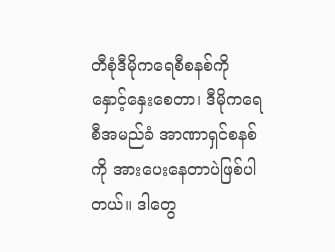တီစုံဒီမိုကရေစီစနစ်ကို နှောင့်နှေးစေတာ၊ ဒီမိုကရေစီအမည်ခံ အာဏာရှင်စနစ်ကို အားပေးနေတာပဲဖြစ်ပါတယ်။ ဒါတွေ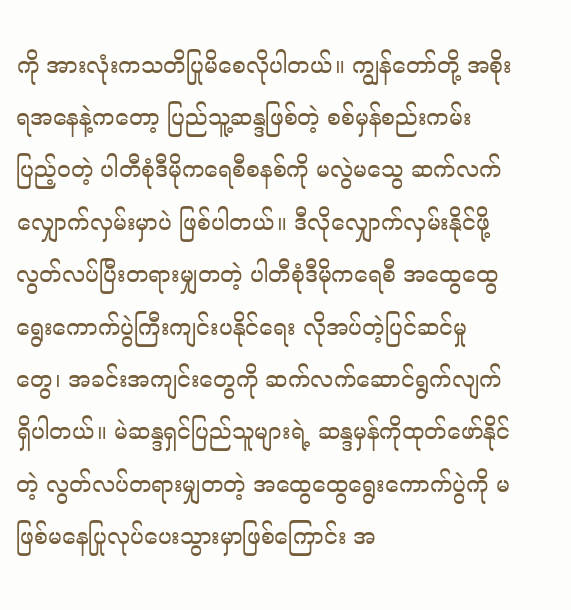ကို အားလုံးကသတိပြုမိစေလိုပါတယ်။ ကျွန်တော်တို့ အစိုးရအနေနဲ့ကတော့ ပြည်သူ့ဆန္ဒဖြစ်တဲ့ စစ်မှန်စည်းကမ်းပြည့်ဝတဲ့ ပါတီစုံဒီမိုကရေစီစနစ်ကို မလွဲမသွေ ဆက်လက်လျှောက်လှမ်းမှာပဲ ဖြစ်ပါတယ်။ ဒီလိုလျှောက်လှမ်းနိုင်ဖို့ လွတ်လပ်ပြီးတရားမျှတတဲ့ ပါတီစုံဒီမိုကရေစီ အထွေထွေရွေးကောက်ပွဲကြီးကျင်းပနိုင်ရေး လိုအပ်တဲ့ပြင်ဆင်မှုတွေ၊ အခင်းအကျင်းတွေကို ဆက်လက်ဆောင်ရွက်လျက် ရှိပါတယ်။ မဲဆန္ဒရှင်ပြည်သူများရဲ့ ဆန္ဒမှန်ကိုထုတ်ဖော်နိုင်တဲ့ လွတ်လပ်တရားမျှတတဲ့ အထွေထွေရွေးကောက်ပွဲကို မဖြစ်မနေပြုလုပ်ပေးသွားမှာဖြစ်ကြောင်း အ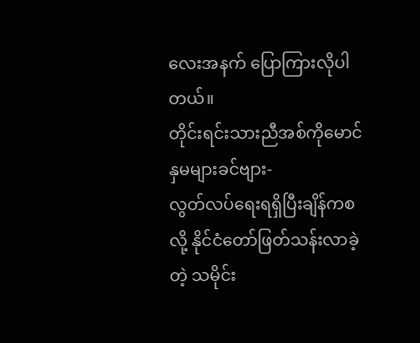လေးအနက် ပြောကြားလိုပါတယ်။
တိုင်းရင်းသားညီအစ်ကိုမောင်နှမများခင်ဗျား-
လွတ်လပ်ရေးရရှိပြီးချိန်ကစလို့ နိုင်ငံတော်ဖြတ်သန်းလာခဲ့တဲ့ သမိုင်း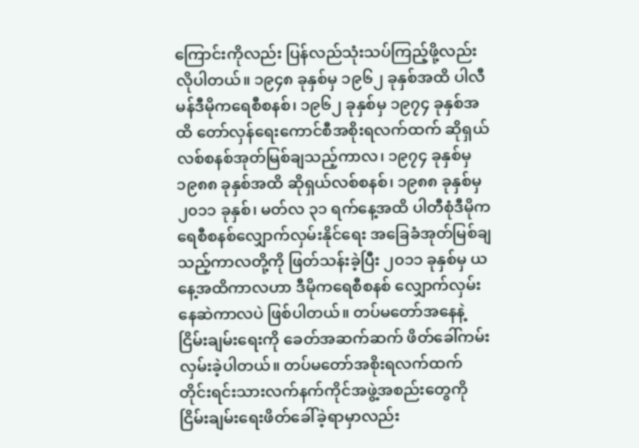ကြောင်းကိုလည်း ပြန်လည်သုံးသပ်ကြည့်ဖို့လည်းလိုပါတယ်။ ၁၉၄၈ ခုနှစ်မှ ၁၉၆၂ ခုနှစ်အထိ ပါလီမန်ဒီမိုကရေစီစနစ်၊ ၁၉၆၂ ခုနှစ်မှ ၁၉၇၄ ခုနှစ်အထိ တော်လှန်ရေးကောင်စီအစိုးရလက်ထက် ဆိုရှယ်လစ်စနစ်အုတ်မြစ်ချသည့်ကာလ၊ ၁၉၇၄ ခုနှစ်မှ ၁၉၈၈ ခုနှစ်အထိ ဆိုရှယ်လစ်စနစ်၊ ၁၉၈၈ ခုနှစ်မှ ၂၀၁၁ ခုနှစ်၊ မတ်လ ၃၁ ရက်နေ့အထိ ပါတီစုံဒီမိုကရေစီစနစ်လျှောက်လှမ်းနိုင်ရေး အခြေခံအုတ်မြစ်ချသည့်ကာလတို့ကို ဖြတ်သန်းခဲ့ပြီး ၂၀၁၁ ခုနှစ်မှ ယနေ့အထိကာလဟာ ဒီမိုကရေစီစနစ် လျှောက်လှမ်းနေဆဲကာလပဲ ဖြစ်ပါတယ်။ တပ်မတော်အနေနဲ့ ငြိမ်းချမ်းရေးကို ခေတ်အဆက်ဆက် ဖိတ်ခေါ်ကမ်းလှမ်းခဲ့ပါတယ်။ တပ်မတော်အစိုးရလက်ထက် တိုင်းရင်းသားလက်နက်ကိုင်အဖွဲ့အစည်းတွေကို ငြိမ်းချမ်းရေးဖိတ်ခေါ်ခဲ့ရာမှာလည်း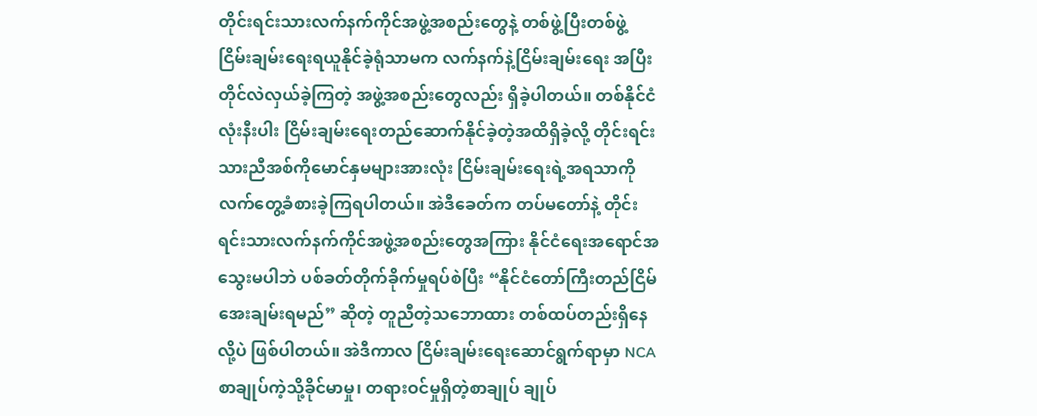တိုင်းရင်းသားလက်နက်ကိုင်အဖွဲ့အစည်းတွေနဲ့ တစ်ဖွဲ့ပြီးတစ်ဖွဲ့ ငြိမ်းချမ်းရေးရယူနိုင်ခဲ့ရုံသာမက လက်နက်နဲ့ငြိမ်းချမ်းရေး အပြီးတိုင်လဲလှယ်ခဲ့ကြတဲ့ အဖွဲ့အစည်းတွေလည်း ရှိခဲ့ပါတယ်။ တစ်နိုင်ငံလုံးနီးပါး ငြိမ်းချမ်းရေးတည်ဆောက်နိုင်ခဲ့တဲ့အထိရှိခဲ့လို့ တိုင်းရင်းသားညီအစ်ကိုမောင်နှမများအားလုံး ငြိမ်းချမ်းရေးရဲ့အရသာကို လက်တွေ့ခံစားခဲ့ကြရပါတယ်။ အဲဒီခေတ်က တပ်မတော်နဲ့ တိုင်းရင်းသားလက်နက်ကိုင်အဖွဲ့အစည်းတွေအကြား နိုင်ငံရေးအရောင်အသွေးမပါဘဲ ပစ်ခတ်တိုက်ခိုက်မှုရပ်စဲပြီး “နိုင်ငံတော်ကြီးတည်ငြိမ်အေးချမ်းရမည်” ဆိုတဲ့ တူညီတဲ့သဘောထား တစ်ထပ်တည်းရှိနေလို့ပဲ ဖြစ်ပါတယ်။ အဲဒီကာလ ငြိမ်းချမ်းရေးဆောင်ရွက်ရာမှာ NCA စာချုပ်ကဲ့သို့ခိုင်မာမှု၊ တရားဝင်မှုရှိတဲ့စာချုပ် ချုပ်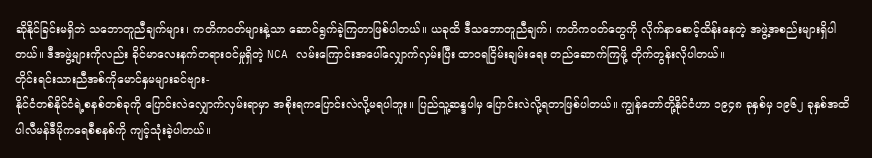ဆိုနိုင်ခြင်းမရှိဘဲ သဘောတူညီချက်များ၊ ကတိကဝတ်များနဲ့သာ ဆောင်ရွက်ခဲ့ကြတာဖြစ်ပါတယ်။ ယခုထိ ဒီသဘောတူညီချက်၊ ကတိကဝတ်တွေကို လိုက်နာစောင့်ထိန်းနေတဲ့ အဖွဲ့အစည်းများရှိပါတယ်။ ဒီအဖွဲ့များကိုလည်း ခိုင်မာလေးနက်တရားဝင်မှုရှိတဲ့ NCA လမ်းကြောင်းအပေါ်လျှောက်လှမ်းပြီး ထာဝရငြိမ်းချမ်းရေး တည်ဆောက်ကြဖို့ တိုက်တွန်းလိုပါတယ်။
တိုင်းရင်းသားညီအစ်ကိုမောင်နှမများခင်ဗျား-
နိုင်ငံတစ်နိုင်ငံရဲ့စနစ်တစ်ခုကို ပြောင်းလဲလျှောက်လှမ်းရာမှာ အစိုးရကပြောင်းလဲလို့မရပါဘူး။ ပြည်သူ့ဆန္ဒပါမှ ပြောင်းလဲလို့ရတာဖြစ်ပါတယ်။ ကျွန်တော်တို့နိုင်ငံဟာ ၁၉၄၈ ခုနှစ်မှ ၁၉၆၂ ခုနှစ်အထိ ပါလီမန်ဒီမိုကရေစီစနစ်ကို ကျင့်သုံးခဲ့ပါတယ်။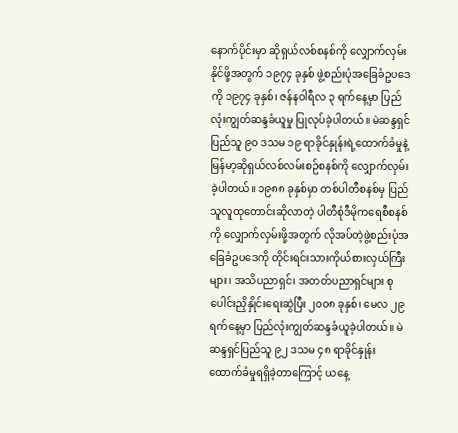နောက်ပိုင်းမှာ ဆိုရှယ်လစ်စနစ်ကို လျှောက်လှမ်းနိုင်ဖို့အတွက် ၁၉၇၄ ခုနှစ် ဖွဲ့စည်းပုံအခြေခံဥပဒေကို ၁၉၇၄ ခုနှစ်၊ ဇန်နဝါရီလ ၃ ရက်နေ့မှာ ပြည်လုံးကျွတ်ဆန္ဒခံယူမှု ပြုလုပ်ခဲ့ပါတယ်။ မဲဆန္ဒရှင်ပြည်သူ ၉၀ ဒသမ ၁၉ ရာခိုင်နှုန်းရဲ့ထောက်ခံမှုနဲ့ မြန်မာ့ဆိုရှယ်လစ်လမ်းစဉ်စနစ်ကို လျှောက်လှမ်းခဲ့ပါတယ်။ ၁၉၈၈ ခုနှစ်မှာ တစ်ပါတီစနစ်မှ ပြည်သူလူထုတောင်းဆိုလာတဲ့ ပါတီစုံဒီမိုကရေစီစနစ်ကို လျှောက်လှမ်းဖို့အတွက် လိုအပ်တဲ့ဖွဲ့စည်းပုံအခြေခံဥပဒေကို တိုင်းရင်းသားကိုယ်စားလှယ်ကြီးများ၊ အသိပညာရှင်၊ အတတ်ပညာရှင်များ စုပေါင်းညှိနှိုင်းရေးဆွဲပြီး ၂၀၀၈ ခုနှစ်၊ မေလ ၂၉ ရက်နေ့မှာ ပြည်လုံးကျွတ်ဆန္ဒခံယူခဲ့ပါတယ်။ မဲဆန္ဒရှင်ပြည်သူ ၉၂ ဒသမ ၄၈ ရာခိုင်နှုန်း ထောက်ခံမှုရရှိခဲ့တာကြောင့် ယနေ့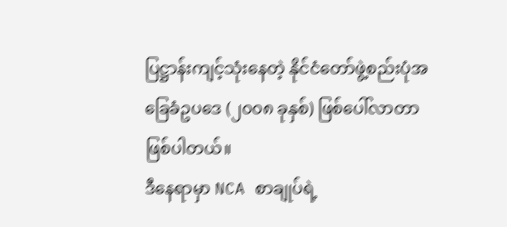ပြဋ္ဌာန်းကျင့်သုံးနေတဲ့ နိုင်ငံတော်ဖွဲ့စည်းပုံအခြေခံဥပဒေ (၂၀၀၈ ခုနှစ်) ဖြစ်ပေါ်လာတာ ဖြစ်ပါတယ်။
ဒီနေရာမှာ NCA စာချုပ်ရဲ့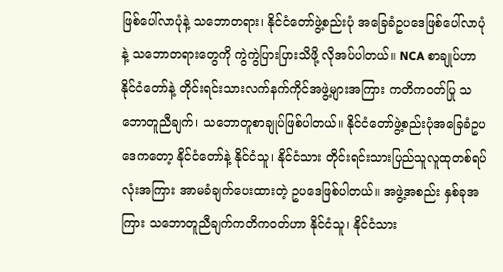ဖြစ်ပေါ်လာပုံနဲ့ သဘောတရား၊ နိုင်ငံတော်ဖွဲ့စည်းပုံ အခြေခံဥပဒေဖြစ်ပေါ်လာပုံနဲ့ သဘောတရားတွေကို ကွဲကွဲပြားပြားသိဖို့ လိုအပ်ပါတယ်။ NCA စာချုပ်ဟာ နိုင်ငံတော်နဲ့ တိုင်းရင်းသားလက်နက်ကိုင်အဖွဲ့များအကြား ကတိကဝတ်ပြု သဘောတူညီချက်၊ သဘောတူစာချုပ်ဖြစ်ပါတယ်။ နိုင်ငံတော်ဖွဲ့စည်းပုံအခြေခံဥပဒေကတော့ နိုင်ငံတော်နဲ့ နိုင်ငံသူ၊ နိုင်ငံသား တိုင်းရင်းသားပြည်သူလူထုတစ်ရပ်လုံးအကြား အာမခံချက်ပေးထားတဲ့ ဥပဒေဖြစ်ပါတယ်။ အဖွဲ့အစည်း နှစ်ခုအကြား သဘောတူညီချက်ကတိကဝတ်ဟာ နိုင်ငံသူ၊ နိုင်ငံသား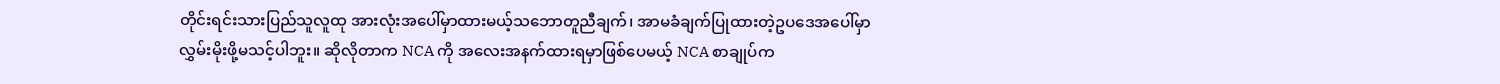တိုင်းရင်းသားပြည်သူလူထု အားလုံးအပေါ်မှာထားမယ့်သဘောတူညီချက်၊ အာမခံချက်ပြုထားတဲ့ဥပဒေအပေါ်မှာ လွှမ်းမိုးဖို့မသင့်ပါဘူး။ ဆိုလိုတာက NCA ကို အလေးအနက်ထားရမှာဖြစ်ပေမယ့် NCA စာချုပ်က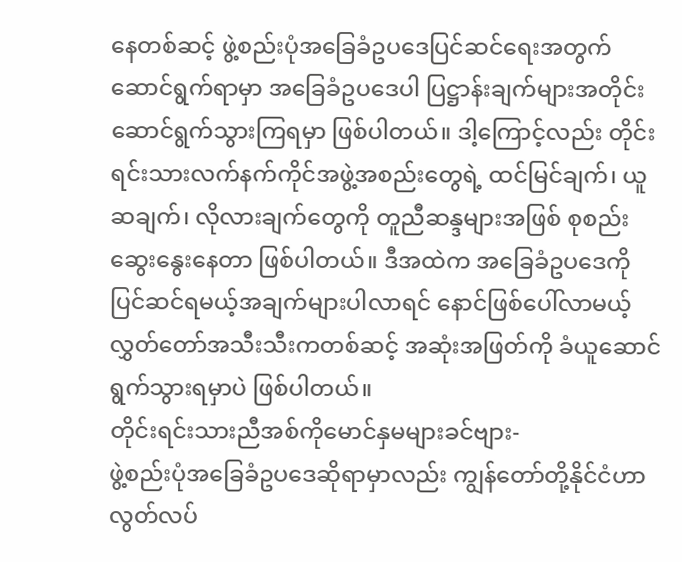နေတစ်ဆင့် ဖွဲ့စည်းပုံအခြေခံဥပဒေပြင်ဆင်ရေးအတွက် ဆောင်ရွက်ရာမှာ အခြေခံဥပဒေပါ ပြဋ္ဌာန်းချက်များအတိုင်း ဆောင်ရွက်သွားကြရမှာ ဖြစ်ပါတယ်။ ဒါ့ကြောင့်လည်း တိုင်းရင်းသားလက်နက်ကိုင်အဖွဲ့အစည်းတွေရဲ့ ထင်မြင်ချက်၊ ယူဆချက်၊ လိုလားချက်တွေကို တူညီဆန္ဒများအဖြစ် စုစည်းဆွေးနွေးနေတာ ဖြစ်ပါတယ်။ ဒီအထဲက အခြေခံဥပဒေကို ပြင်ဆင်ရမယ့်အချက်များပါလာရင် နောင်ဖြစ်ပေါ်လာမယ့် လွှတ်တော်အသီးသီးကတစ်ဆင့် အဆုံးအဖြတ်ကို ခံယူဆောင်ရွက်သွားရမှာပဲ ဖြစ်ပါတယ်။
တိုင်းရင်းသားညီအစ်ကိုမောင်နှမများခင်ဗျား-
ဖွဲ့စည်းပုံအခြေခံဥပဒေဆိုရာမှာလည်း ကျွန်တော်တို့နိုင်ငံဟာ လွတ်လပ်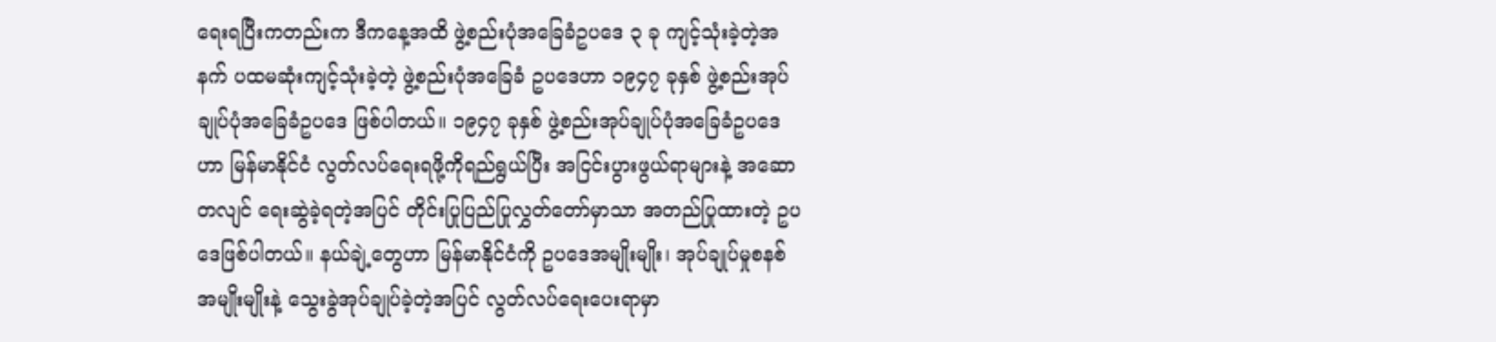ရေးရပြီးကတည်းက ဒီကနေ့အထိ ဖွဲ့စည်းပုံအခြေခံဥပဒေ ၃ ခု ကျင့်သုံးခဲ့တဲ့အနက် ပထမဆုံးကျင့်သုံးခဲ့တဲ့ ဖွဲ့စည်းပုံအခြေခံ ဥပဒေဟာ ၁၉၄၇ ခုနှစ် ဖွဲ့စည်းအုပ်ချုပ်ပုံအခြေခံဥပဒေ ဖြစ်ပါတယ်။ ၁၉၄၇ ခုနှစ် ဖွဲ့စည်းအုပ်ချုပ်ပုံအခြေခံဥပဒေဟာ မြန်မာနိုင်ငံ လွတ်လပ်ရေးရဖို့ကိုရည်ရွယ်ပြီး အငြင်းပွားဖွယ်ရာများနဲ့ အဆောတလျင် ရေးဆွဲခဲ့ရတဲ့အပြင် တိုင်းပြုပြည်ပြုလွှတ်တော်မှာသာ အတည်ပြုထားတဲ့ ဥပဒေဖြစ်ပါတယ်။ နယ်ချဲ့တွေဟာ မြန်မာနိုင်ငံကို ဥပဒေအမျိုးမျိုး၊ အုပ်ချုပ်မှုစနစ်အမျိုးမျိုးနဲ့ သွေးခွဲအုပ်ချုပ်ခဲ့တဲ့အပြင် လွတ်လပ်ရေးပေးရာမှာ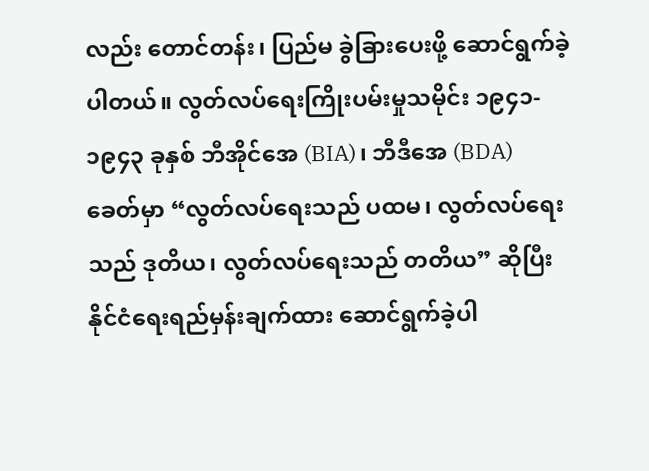လည်း တောင်တန်း၊ ပြည်မ ခွဲခြားပေးဖို့ ဆောင်ရွက်ခဲ့ပါတယ်။ လွတ်လပ်ရေးကြိုးပမ်းမှုသမိုင်း ၁၉၄၁- ၁၉၄၃ ခုနှစ် ဘီအိုင်အေ (BIA)၊ ဘီဒီအေ (BDA) ခေတ်မှာ “လွတ်လပ်ရေးသည် ပထမ၊ လွတ်လပ်ရေးသည် ဒုတိယ၊ လွတ်လပ်ရေးသည် တတိယ” ဆိုပြီး နိုင်ငံရေးရည်မှန်းချက်ထား ဆောင်ရွက်ခဲ့ပါ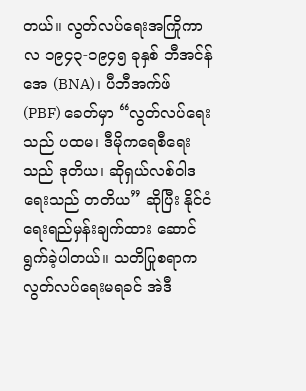တယ်။ လွတ်လပ်ရေးအကြိုကာလ ၁၉၄၃-၁၉၄၅ ခုနှစ် ဘီအင်န်အေ (BNA)၊ ပီဘီအက်ဖ် (PBF) ခေတ်မှာ “လွတ်လပ်ရေးသည် ပထမ၊ ဒီမိုကရေစီရေးသည် ဒုတိယ၊ ဆိုရှယ်လစ်ဝါဒရေးသည် တတိယ” ဆိုပြီး နိုင်ငံရေးရည်မှန်းချက်ထား ဆောင်ရွက်ခဲ့ပါတယ်။ သတိပြုစရာက လွတ်လပ်ရေးမရခင် အဲဒီ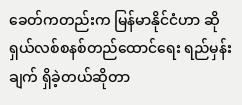ခေတ်ကတည်းက မြန်မာနိုင်ငံဟာ ဆိုရှယ်လစ်စနစ်တည်ထောင်ရေး ရည်မှန်းချက် ရှိခဲ့တယ်ဆိုတာ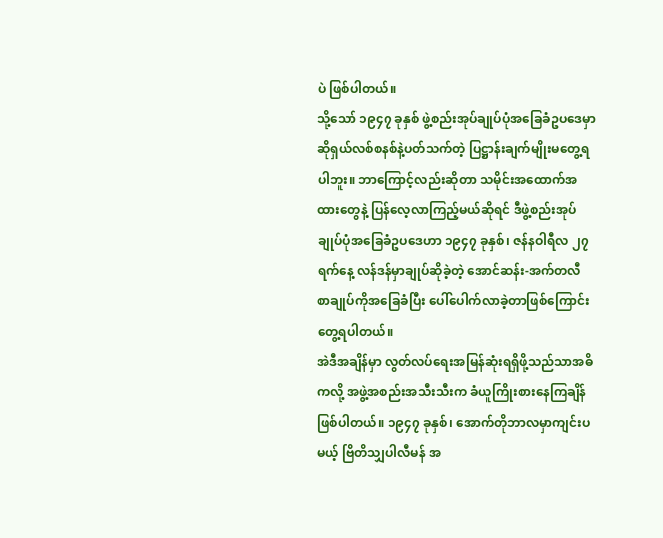ပဲ ဖြစ်ပါတယ်။
သို့သော် ၁၉၄၇ ခုနှစ် ဖွဲ့စည်းအုပ်ချုပ်ပုံအခြေခံဥပဒေမှာ ဆိုရှယ်လစ်စနစ်နဲ့ပတ်သက်တဲ့ ပြဋ္ဌာန်းချက်မျိုးမတွေ့ရပါဘူး။ ဘာကြောင့်လည်းဆိုတာ သမိုင်းအထောက်အထားတွေနဲ့ ပြန်လေ့လာကြည့်မယ်ဆိုရင် ဒီဖွဲ့စည်းအုပ်ချုပ်ပုံအခြေခံဥပဒေဟာ ၁၉၄၇ ခုနှစ်၊ ဇန်နဝါရီလ ၂၇ ရက်နေ့ လန်ဒန်မှာချုပ်ဆိုခဲ့တဲ့ အောင်ဆန်း-အက်တလီ စာချုပ်ကိုအခြေခံပြီး ပေါ်ပေါက်လာခဲ့တာဖြစ်ကြောင်း တွေ့ရပါတယ်။
အဲဒီအချိန်မှာ လွတ်လပ်ရေးအမြန်ဆုံးရရှိဖို့သည်သာအဓိကလို့ အဖွဲ့အစည်းအသီးသီးက ခံယူကြိုးစားနေကြချိန် ဖြစ်ပါတယ်။ ၁၉၄၇ ခုနှစ်၊ အောက်တိုဘာလမှာကျင်းပမယ့် ဗြိတိသျှပါလီမန် အ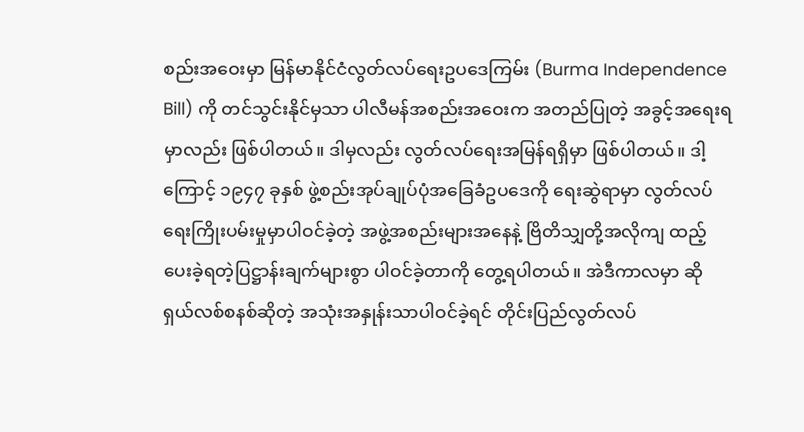စည်းအဝေးမှာ မြန်မာနိုင်ငံလွတ်လပ်ရေးဥပဒေကြမ်း (Burma Independence Bill) ကို တင်သွင်းနိုင်မှသာ ပါလီမန်အစည်းအဝေးက အတည်ပြုတဲ့ အခွင့်အရေးရမှာလည်း ဖြစ်ပါတယ်။ ဒါမှလည်း လွတ်လပ်ရေးအမြန်ရရှိမှာ ဖြစ်ပါတယ်။ ဒါ့ကြောင့် ၁၉၄၇ ခုနှစ် ဖွဲ့စည်းအုပ်ချုပ်ပုံအခြေခံဥပဒေကို ရေးဆွဲရာမှာ လွတ်လပ်ရေးကြိုးပမ်းမှုမှာပါဝင်ခဲ့တဲ့ အဖွဲ့အစည်းများအနေနဲ့ ဗြိတိသျှတို့အလိုကျ ထည့်ပေးခဲ့ရတဲ့ပြဋ္ဌာန်းချက်များစွာ ပါဝင်ခဲ့တာကို တွေ့ရပါတယ်။ အဲဒီကာလမှာ ဆိုရှယ်လစ်စနစ်ဆိုတဲ့ အသုံးအနှုန်းသာပါဝင်ခဲ့ရင် တိုင်းပြည်လွတ်လပ်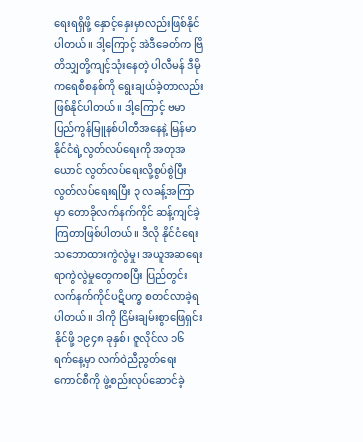ရေးရရှိဖို့ နှောင့်နှေးမှာလည်းဖြစ်နိုင်ပါတယ်။ ဒါ့ကြောင့် အဲဒီခေတ်က ဗြိတိသျှတို့ကျင့်သုံးနေတဲ့ ပါလီမန် ဒီမိုကရေစီစနစ်ကို ရွေးချယ်ခဲ့တာလည်း ဖြစ်နိုင်ပါတယ်။ ဒါ့ကြောင့် ဗမာပြည်ကွန်မြူနစ်ပါတီအနေနဲ့ မြန်မာနိုင်ငံရဲ့လွတ်လပ်ရေးကို အတုအယောင် လွတ်လပ်ရေးလို့စွပ်စွဲပြီး လွတ်လပ်ရေးရပြီး ၃ လခန့်အကြာမှာ တောခိုလက်နက်ကိုင် ဆန့်ကျင်ခဲ့ကြတာဖြစ်ပါတယ်။ ဒီလို နိုင်ငံရေးသဘောထားကွဲလွဲမှု၊ အယူအဆရေးရာကွဲလွဲမှုတွေကစပြီး ပြည်တွင်းလက်နက်ကိုင်ပဋိပက္ခ စတင်လာခဲ့ရပါတယ်။ ဒါကို ငြိမ်းချမ်းစွာဖြေရှင်းနိုင်ဖို့ ၁၉၄၈ ခုနှစ်၊ ဇူလိုင်လ ၁၆ ရက်နေ့မှာ လက်ဝဲညီညွတ်ရေးကောင်စီကို ဖွဲ့စည်းလုပ်ဆောင်ခဲ့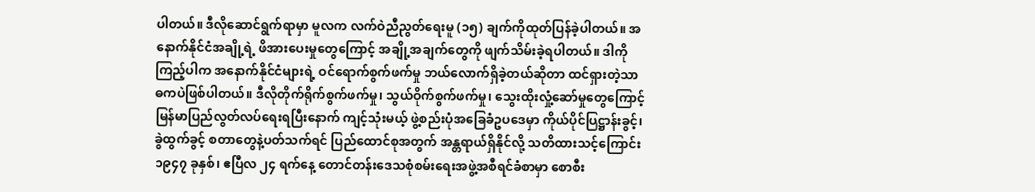ပါတယ်။ ဒီလိုဆောင်ရွက်ရာမှာ မူလက လက်ဝဲညီညွတ်ရေးမူ (၁၅) ချက်ကိုထုတ်ပြန်ခဲ့ပါတယ်။ အနောက်နိုင်ငံအချို့ရဲ့ ဖိအားပေးမှုတွေကြောင့် အချို့အချက်တွေကို ဖျက်သိမ်းခဲ့ရပါတယ်။ ဒါကိုကြည့်ပါက အနောက်နိုင်ငံများရဲ့ ဝင်ရောက်စွက်ဖက်မှု ဘယ်လောက်ရှိခဲ့တယ်ဆိုတာ ထင်ရှားတဲ့သာဓကပဲဖြစ်ပါတယ်။ ဒီလိုတိုက်ရိုက်စွက်ဖက်မှု၊ သွယ်ဝိုက်စွက်ဖက်မှု၊ သွေးထိုးလှုံ့ဆော်မှုတွေကြောင့် မြန်မာပြည်လွတ်လပ်ရေးရပြီးနောက် ကျင့်သုံးမယ့် ဖွဲ့စည်းပုံအခြေခံဥပဒေမှာ ကိုယ်ပိုင်ပြဋ္ဌာန်းခွင့်၊ ခွဲထွက်ခွင့် စတာတွေနဲ့ပတ်သက်ရင် ပြည်ထောင်စုအတွက် အန္တရာယ်ရှိနိုင်လို့ သတိထားသင့်ကြောင်း ၁၉၄၇ ခုနှစ်၊ ဧပြီလ ၂၄ ရက်နေ့ တောင်တန်းဒေသစုံစမ်းရေးအဖွဲ့အစီရင်ခံစာမှာ စောစီး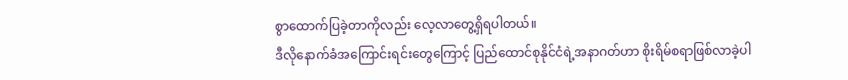စွာထောက်ပြခဲ့တာကိုလည်း လေ့လာတွေ့ရှိရပါတယ်။
ဒီလိုနောက်ခံအကြောင်းရင်းတွေကြောင့် ပြည်ထောင်စုနိုင်ငံရဲ့အနာဂတ်ဟာ စိုးရိမ်စရာဖြစ်လာခဲ့ပါ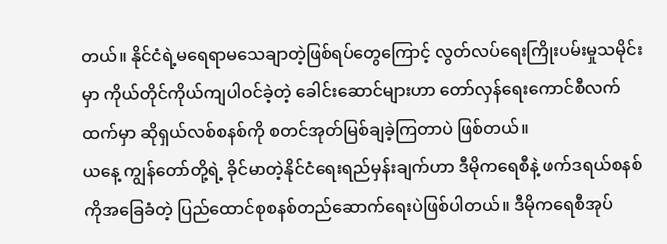တယ်။ နိုင်ငံရဲ့မရေရာမသေချာတဲ့ဖြစ်ရပ်တွေကြောင့် လွတ်လပ်ရေးကြိုးပမ်းမှုသမိုင်းမှာ ကိုယ်တိုင်ကိုယ်ကျပါဝင်ခဲ့တဲ့ ခေါင်းဆောင်များဟာ တော်လှန်ရေးကောင်စီလက်ထက်မှာ ဆိုရှယ်လစ်စနစ်ကို စတင်အုတ်မြစ်ချခဲ့ကြတာပဲ ဖြစ်တယ်။
ယနေ့ ကျွန်တော်တို့ရဲ့ ခိုင်မာတဲ့နိုင်ငံရေးရည်မှန်းချက်ဟာ ဒီမိုကရေစီနဲ့ ဖက်ဒရယ်စနစ်ကိုအခြေခံတဲ့ ပြည်ထောင်စုစနစ်တည်ဆောက်ရေးပဲဖြစ်ပါတယ်။ ဒီမိုကရေစီအုပ်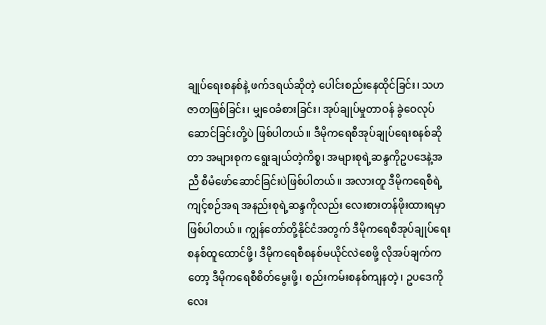ချုပ်ရေးစနစ်နဲ့ ဖက်ဒရယ်ဆိုတဲ့ ပေါင်းစည်းနေထိုင်ခြင်း၊ သဟဇာတဖြစ်ခြင်း၊ မျှဝေခံစားခြင်း၊ အုပ်ချုပ်မှုတာဝန် ခွဲဝေလုပ်ဆောင်ခြင်းတို့ပဲ ဖြစ်ပါတယ်။ ဒီမိုကရေစီအုပ်ချုပ်ရေးစနစ်ဆိုတာ အများစုက ရွေးချယ်တဲ့ကိစ္စ၊ အများစုရဲ့ဆန္ဒကိုဥပဒေနဲ့အညီ စီမံဖော်ဆောင်ခြင်းပဲဖြစ်ပါတယ်။ အလားတူ ဒီမိုကရေစီရဲ့ကျင့်စဉ်အရ အနည်းစုရဲ့ဆန္ဒကိုလည်း လေးစားတန်ဖိုးထားရမှာ ဖြစ်ပါတယ်။ ကျွန်တော်တို့နိုင်ငံအတွက် ဒီမိုကရေစီအုပ်ချုပ်ရေးစနစ်ထူထောင်ဖို့၊ ဒီမိုကရေစီစနစ်မယိုင်လဲစေဖို့ လိုအပ်ချက်ကတော့ ဒီမိုကရေစီစိတ်မွေးဖို့၊ စည်းကမ်းစနစ်ကျနတဲ့၊ ဥပဒေကိုလေး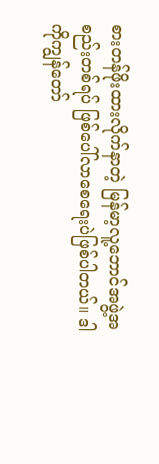စားတန်ဖိုးထားလိုက်နာတဲ့ မြန်မာ့လူ့ဘောင်အဖွဲ့အစည်းတစ်ရပ် ဖြစ်ပေါ်လာစေရေးပဲဖြစ်ပါတယ်။ ဒါကိုကျွန်တော်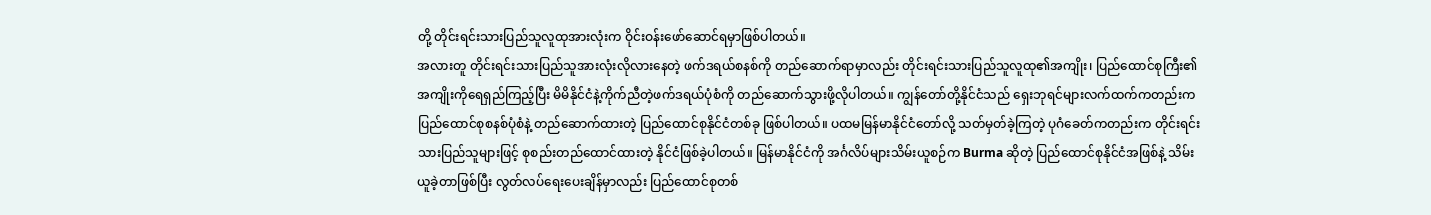တို့ တိုင်းရင်းသားပြည်သူလူထုအားလုံးက ဝိုင်းဝန်းဖော်ဆောင်ရမှာဖြစ်ပါတယ်။
အလားတူ တိုင်းရင်းသားပြည်သူအားလုံးလိုလားနေတဲ့ ဖက်ဒရယ်စနစ်ကို တည်ဆောက်ရာမှာလည်း တိုင်းရင်းသားပြည်သူလူထု၏အကျိုး၊ ပြည်ထောင်စုကြီး၏ အကျိုးကိုရေရှည်ကြည့်ပြီး မိမိနိုင်ငံနဲ့ကိုက်ညီတဲ့ဖက်ဒရယ်ပုံစံကို တည်ဆောက်သွားဖို့လိုပါတယ်။ ကျွန်တော်တို့နိုင်ငံသည် ရှေးဘုရင်များလက်ထက်ကတည်းက ပြည်ထောင်စုစနစ်ပုံစံနဲ့ တည်ဆောက်ထားတဲ့ ပြည်ထောင်စုနိုင်ငံတစ်ခု ဖြစ်ပါတယ်။ ပထမမြန်မာနိုင်ငံတော်လို့ သတ်မှတ်ခဲ့ကြတဲ့ ပုဂံခေတ်ကတည်းက တိုင်းရင်းသားပြည်သူများဖြင့် စုစည်းတည်ထောင်ထားတဲ့ နိုင်ငံဖြစ်ခဲ့ပါတယ်။ မြန်မာနိုင်ငံကို အင်္ဂလိပ်များသိမ်းယူစဉ်က Burma ဆိုတဲ့ ပြည်ထောင်စုနိုင်ငံအဖြစ်နဲ့ သိမ်းယူခဲ့တာဖြစ်ပြီး လွတ်လပ်ရေးပေးချိန်မှာလည်း ပြည်ထောင်စုတစ်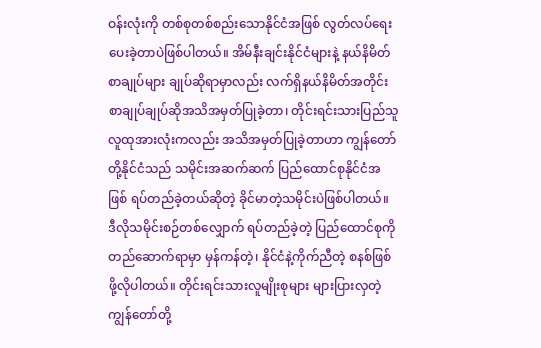ဝန်းလုံးကို တစ်စုတစ်စည်းသောနိုင်ငံအဖြစ် လွတ်လပ်ရေးပေးခဲ့တာပဲဖြစ်ပါတယ်။ အိမ်နီးချင်းနိုင်ငံများနဲ့ နယ်နိမိတ်စာချုပ်များ ချုပ်ဆိုရာမှာလည်း လက်ရှိနယ်နိမိတ်အတိုင်း စာချုပ်ချုပ်ဆိုအသိအမှတ်ပြုခဲ့တာ၊ တိုင်းရင်းသားပြည်သူလူထုအားလုံးကလည်း အသိအမှတ်ပြုခဲ့တာဟာ ကျွန်တော်တို့နိုင်ငံသည် သမိုင်းအဆက်ဆက် ပြည်ထောင်စုနိုင်ငံအဖြစ် ရပ်တည်ခဲ့တယ်ဆိုတဲ့ ခိုင်မာတဲ့သမိုင်းပဲဖြစ်ပါတယ်။
ဒီလိုသမိုင်းစဉ်တစ်လျှောက် ရပ်တည်ခဲ့တဲ့ ပြည်ထောင်စုကို တည်ဆောက်ရာမှာ မှန်ကန်တဲ့၊ နိုင်ငံနဲ့ကိုက်ညီတဲ့ စနစ်ဖြစ်ဖို့လိုပါတယ်။ တိုင်းရင်းသားလူမျိုးစုများ များပြားလှတဲ့ ကျွန်တော်တို့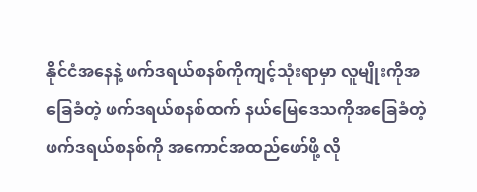နိုင်ငံအနေနဲ့ ဖက်ဒရယ်စနစ်ကိုကျင့်သုံးရာမှာ လူမျိုးကိုအခြေခံတဲ့ ဖက်ဒရယ်စနစ်ထက် နယ်မြေဒေသကိုအခြေခံတဲ့ဖက်ဒရယ်စနစ်ကို အကောင်အထည်ဖော်ဖို့ လို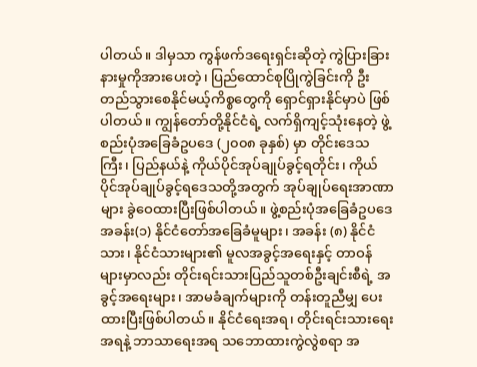ပါတယ်။ ဒါမှသာ ကွန်ဖက်ဒရေးရှင်းဆိုတဲ့ ကွဲပြားခြားနားမှုကိုအားပေးတဲ့၊ ပြည်ထောင်စုပြိုကွဲခြင်းကို ဦးတည်သွားစေနိုင်မယ့်ကိစ္စတွေကို ရှောင်ရှားနိုင်မှာပဲ ဖြစ်ပါတယ်။ ကျွန်တော်တို့နိုင်ငံရဲ့ လက်ရှိကျင့်သုံးနေတဲ့ ဖွဲ့စည်းပုံအခြေခံဥပဒေ (၂၀၀၈ ခုနှစ်) မှာ တိုင်းဒေသကြီး၊ ပြည်နယ်နဲ့ ကိုယ်ပိုင်အုပ်ချုပ်ခွင့်ရတိုင်း၊ ကိုယ်ပိုင်အုပ်ချုပ်ခွင့်ရဒေသတို့အတွက် အုပ်ချုပ်ရေးအာဏာများ ခွဲဝေထားပြီးဖြစ်ပါတယ်။ ဖွဲ့စည်းပုံအခြေခံဥပဒေ အခန်း(၁) နိုင်ငံတော်အခြေခံမူများ၊ အခန်း (၈) နိုင်ငံသား၊ နိုင်ငံသားများ၏ မူလအခွင့်အရေးနှင့် တာဝန်များမှာလည်း တိုင်းရင်းသားပြည်သူတစ်ဦးချင်းစီရဲ့ အခွင့်အရေးများ၊ အာမခံချက်များကို တန်းတူညီမျှ ပေးထားပြီးဖြစ်ပါတယ်။ နိုင်ငံရေးအရ၊ တိုင်းရင်းသားရေးအရနဲ့ ဘာသာရေးအရ သဘောထားကွဲလွဲစရာ အ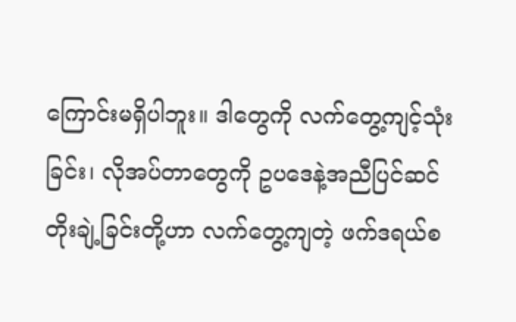ကြောင်းမရှိပါဘူး။ ဒါတွေကို လက်တွေ့ကျင့်သုံးခြင်း၊ လိုအပ်တာတွေကို ဥပဒေနဲ့အညီပြင်ဆင်တိုးချဲ့ခြင်းတို့ဟာ လက်တွေ့ကျတဲ့ ဖက်ဒရယ်စ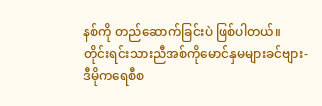နစ်ကို တည်ဆောက်ခြင်းပဲ ဖြစ်ပါတယ်။
တိုင်းရင်းသားညီအစ်ကိုမောင်နှမများခင်ဗျား-
ဒီမိုကရေစီစ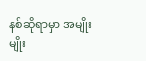နစ်ဆိုရာမှာ အမျိုးမျိုး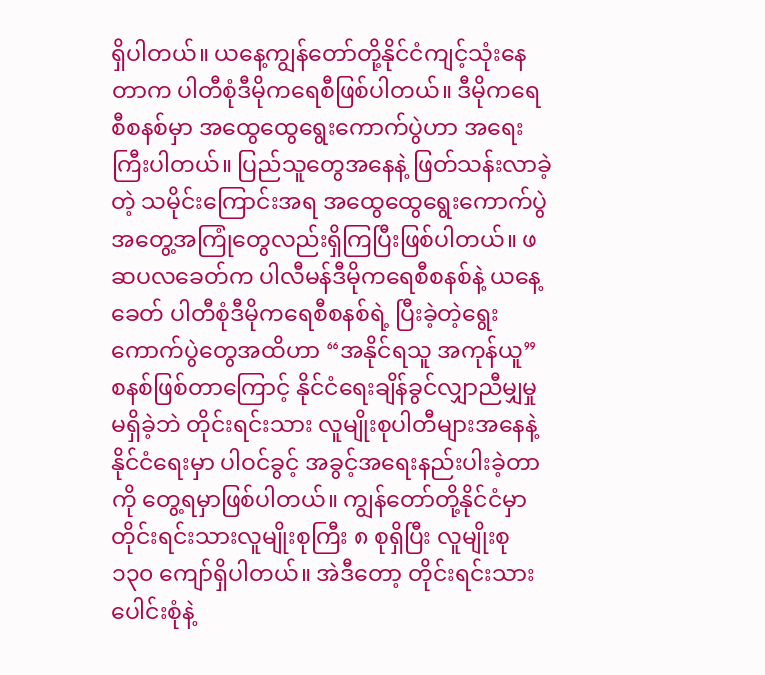ရှိပါတယ်။ ယနေ့ကျွန်တော်တို့နိုင်ငံကျင့်သုံးနေတာက ပါတီစုံဒီမိုကရေစီဖြစ်ပါတယ်။ ဒီမိုကရေစီစနစ်မှာ အထွေထွေရွေးကောက်ပွဲဟာ အရေးကြီးပါတယ်။ ပြည်သူတွေအနေနဲ့ ဖြတ်သန်းလာခဲ့တဲ့ သမိုင်းကြောင်းအရ အထွေထွေရွေးကောက်ပွဲ အတွေ့အကြုံတွေလည်းရှိကြပြီးဖြစ်ပါတယ်။ ဖဆပလခေတ်က ပါလီမန်ဒီမိုကရေစီစနစ်နဲ့ ယနေ့ခေတ် ပါတီစုံဒီမိုကရေစီစနစ်ရဲ့ ပြီးခဲ့တဲ့ရွေးကောက်ပွဲတွေအထိဟာ “အနိုင်ရသူ အကုန်ယူ” စနစ်ဖြစ်တာကြောင့် နိုင်ငံရေးချိန်ခွင်လျှာညီမျှမှုမရှိခဲ့ဘဲ တိုင်းရင်းသား လူမျိုးစုပါတီများအနေနဲ့ နိုင်ငံရေးမှာ ပါဝင်ခွင့် အခွင့်အရေးနည်းပါးခဲ့တာကို တွေ့ရမှာဖြစ်ပါတယ်။ ကျွန်တော်တို့နိုင်ငံမှာ တိုင်းရင်းသားလူမျိုးစုကြီး ၈ စုရှိပြီး လူမျိုးစု ၁၃၀ ကျော်ရှိပါတယ်။ အဲဒီတော့ တိုင်းရင်းသားပေါင်းစုံနဲ့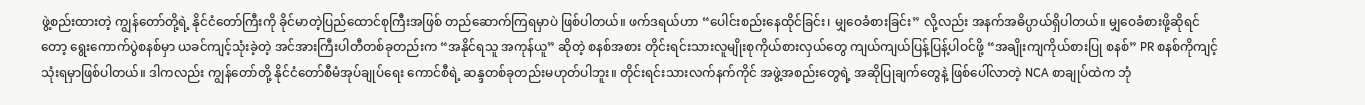ဖွဲ့စည်းထားတဲ့ ကျွန်တော်တို့ရဲ့ နိုင်ငံတော်ကြီးကို ခိုင်မာတဲ့ပြည်ထောင်စုကြီးအဖြစ် တည်ဆောက်ကြရမှာပဲ ဖြစ်ပါတယ်။ ဖက်ဒရယ်ဟာ “ပေါင်းစည်းနေထိုင်ခြင်း၊ မျှဝေခံစားခြင်း” လို့လည်း အနက်အဓိပ္ပာယ်ရှိပါတယ်။ မျှဝေခံစားဖို့ဆိုရင်တော့ ရွေးကောက်ပွဲစနစ်မှာ ယခင်ကျင့်သုံးခဲ့တဲ့ အင်အားကြီးပါတီတစ်ခုတည်းက “အနိုင်ရသူ အကုန်ယူ” ဆိုတဲ့ စနစ်အစား တိုင်းရင်းသားလူမျိုးစုကိုယ်စားလှယ်တွေ ကျယ်ကျယ်ပြန့်ပြန့်ပါဝင်ဖို့ “အချိုးကျကိုယ်စားပြု စနစ်” PR စနစ်ကိုကျင့်သုံးရမှာဖြစ်ပါတယ်။ ဒါကလည်း ကျွန်တော်တို့ နိုင်ငံတော်စီမံအုပ်ချုပ်ရေး ကောင်စီရဲ့ ဆန္ဒတစ်ခုတည်းမဟုတ်ပါဘူး။ တိုင်းရင်းသားလက်နက်ကိုင် အဖွဲ့အစည်းတွေရဲ့ အဆိုပြုချက်တွေနဲ့ ဖြစ်ပေါ်လာတဲ့ NCA စာချုပ်ထဲက ဘုံ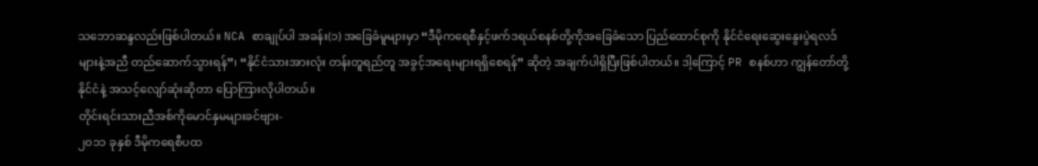သဘောဆန္ဒလည်းဖြစ်ပါတယ်။ NCA စာချုပ်ပါ အခန်း(၁) အခြေခံမူများမှာ “ဒီမိုကရေစီနှင့်ဖက်ဒရယ်စနစ်တို့ကိုအခြေခံသော ပြည်ထောင်စုကို နိုင်ငံရေးဆွေးနွေးပွဲရလဒ်များနဲ့အညီ တည်ဆောက်သွားရန်”၊ “နိုင်ငံသားအားလုံး တန်းတူရည်တူ အခွင့်အရေးများရရှိစေရန်” ဆိုတဲ့ အချက်ပါရှိပြီးဖြစ်ပါတယ်။ ဒါ့ကြောင့် PR စနစ်ဟာ ကျွန်တော်တို့နိုင်ငံနဲ့ အသင့်လျော်ဆုံးဆိုတာ ပြောကြားလိုပါတယ်။
တိုင်းရင်းသားညီအစ်ကိုမောင်နှမများခင်ဗျား-
၂၀၁၁ ခုနှစ် ဒီမိုကရေစီပထ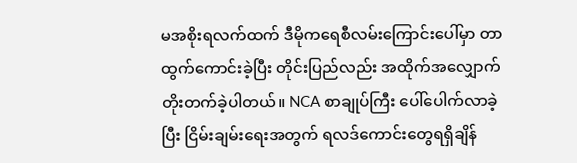မအစိုးရလက်ထက် ဒီမိုကရေစီလမ်းကြောင်းပေါ်မှာ တာထွက်ကောင်းခဲ့ပြီး တိုင်းပြည်လည်း အထိုက်အလျှောက် တိုးတက်ခဲ့ပါတယ်။ NCA စာချုပ်ကြီး ပေါ်ပေါက်လာခဲ့ပြီး ငြိမ်းချမ်းရေးအတွက် ရလဒ်ကောင်းတွေရရှိချိန်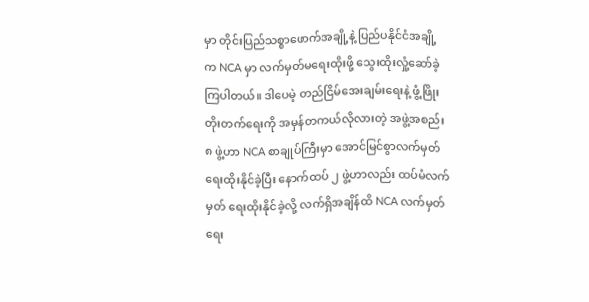မှာ တိုင်းပြည်သစ္စာဖောက်အချို့နဲ့ ပြည်ပနိုင်ငံအချို့က NCA မှာ လက်မှတ်မရေးထိုးဖို့ သွေးထိုးလှုံ့ဆော်ခဲ့ကြပါတယ်။ ဒါပေမဲ့ တည်ငြိမ်အေးချမ်းရေးနဲ့ ဖွံ့ဖြိုးတိုးတက်ရေးကို အမှန်တကယ်လိုလားတဲ့ အဖွဲ့အစည်း ၈ ဖွဲ့ဟာ NCA စာချုပ်ကြီးမှာ အောင်မြင်စွာလက်မှတ်ရေးထိုးနိုင်ခဲ့ပြီး နောက်ထပ် ၂ ဖွဲ့ဟာလည်း ထပ်မံလက်မှတ် ရေးထိုးနိုင်ခဲ့လို့ လက်ရှိအချိန်ထိ NCA လက်မှတ်ရေး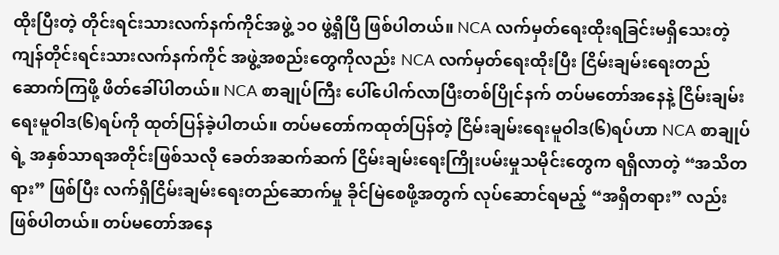ထိုးပြီးတဲ့ တိုင်းရင်းသားလက်နက်ကိုင်အဖွဲ့ ၁ဝ ဖွဲ့ရှိပြီ ဖြစ်ပါတယ်။ NCA လက်မှတ်ရေးထိုးရခြင်းမရှိသေးတဲ့ ကျန်တိုင်းရင်းသားလက်နက်ကိုင် အဖွဲ့အစည်းတွေကိုလည်း NCA လက်မှတ်ရေးထိုးပြီး ငြိမ်းချမ်းရေးတည်ဆောက်ကြဖို့ ဖိတ်ခေါ်ပါတယ်။ NCA စာချုပ်ကြီး ပေါ်ပေါက်လာပြီးတစ်ပြိုင်နက် တပ်မတော်အနေနဲ့ ငြိမ်းချမ်းရေးမူဝါဒ(၆)ရပ်ကို ထုတ်ပြန်ခဲ့ပါတယ်။ တပ်မတော်ကထုတ်ပြန်တဲ့ ငြိမ်းချမ်းရေးမူဝါဒ(၆)ရပ်ဟာ NCA စာချုပ်ရဲ့ အနှစ်သာရအတိုင်းဖြစ်သလို ခေတ်အဆက်ဆက် ငြိမ်းချမ်းရေးကြိုးပမ်းမှုသမိုင်းတွေက ရရှိလာတဲ့ “အသိတရား” ဖြစ်ပြီး လက်ရှိငြိမ်းချမ်းရေးတည်ဆောက်မှု ခိုင်မြဲစေဖို့အတွက် လုပ်ဆောင်ရမည့် “အရှိတရား” လည်း ဖြစ်ပါတယ်။ တပ်မတော်အနေ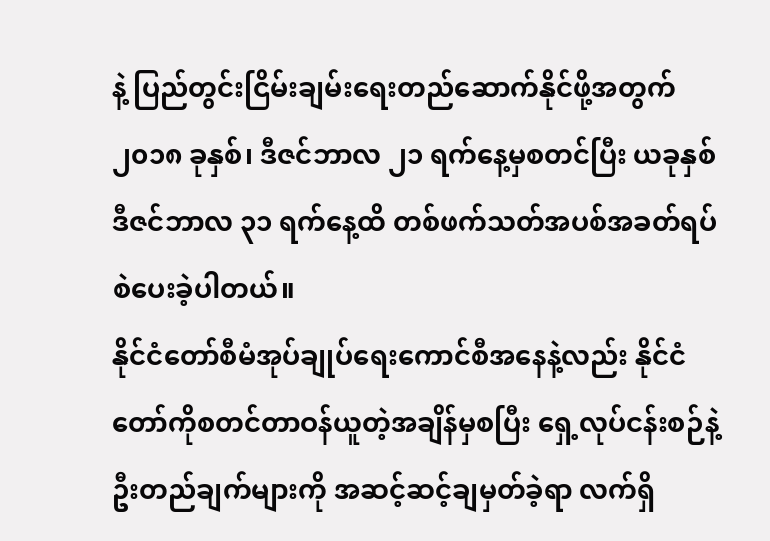နဲ့ ပြည်တွင်းငြိမ်းချမ်းရေးတည်ဆောက်နိုင်ဖို့အတွက် ၂၀၁၈ ခုနှစ်၊ ဒီဇင်ဘာလ ၂၁ ရက်နေ့မှစတင်ပြီး ယခုနှစ် ဒီဇင်ဘာလ ၃၁ ရက်နေ့ထိ တစ်ဖက်သတ်အပစ်အခတ်ရပ်စဲပေးခဲ့ပါတယ်။
နိုင်ငံတော်စီမံအုပ်ချုပ်ရေးကောင်စီအနေနဲ့လည်း နိုင်ငံတော်ကိုစတင်တာဝန်ယူတဲ့အချိန်မှစပြီး ရှေ့လုပ်ငန်းစဉ်နဲ့ ဦးတည်ချက်များကို အဆင့်ဆင့်ချမှတ်ခဲ့ရာ လက်ရှိ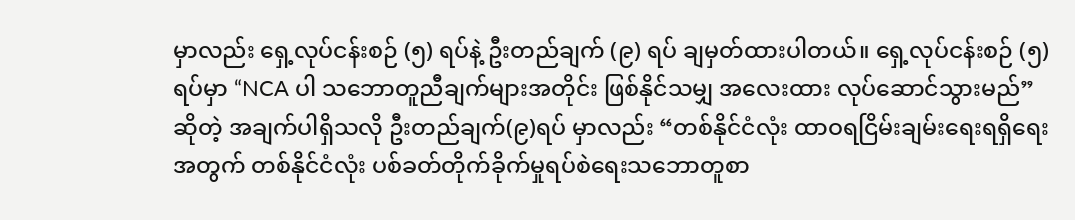မှာလည်း ရှေ့လုပ်ငန်းစဉ် (၅) ရပ်နဲ့ ဦးတည်ချက် (၉) ရပ် ချမှတ်ထားပါတယ်။ ရှေ့လုပ်ငန်းစဉ် (၅) ရပ်မှာ “NCA ပါ သဘောတူညီချက်များအတိုင်း ဖြစ်နိုင်သမျှ အလေးထား လုပ်ဆောင်သွားမည်” ဆိုတဲ့ အချက်ပါရှိသလို ဦးတည်ချက်(၉)ရပ် မှာလည်း “တစ်နိုင်ငံလုံး ထာဝရငြိမ်းချမ်းရေးရရှိရေးအတွက် တစ်နိုင်ငံလုံး ပစ်ခတ်တိုက်ခိုက်မှုရပ်စဲရေးသဘောတူစာ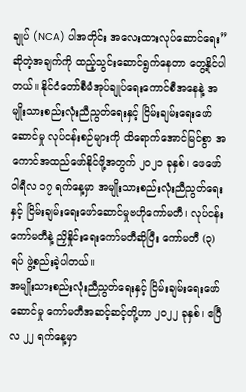ချုပ် (NCA) ပါအတိုင်း အလေးထားလုပ်ဆောင်ရေး” ဆိုတဲ့အချက်ကို ထည့်သွင်းဆောင်ရွက်နေတာ တွေ့နိုင်ပါတယ်။ နိုင်ငံတော်စီမံအုပ်ချုပ်ရေးကောင်စီအနေနဲ့ အမျိုးသားစည်းလုံးညီညွတ်ရေးနှင့် ငြိမ်းချမ်းရေးဖော်ဆောင်မှု လုပ်ငန်းစဉ်များကို ထိရောက်အောင်မြင်စွာ အကောင်အထည်ဖော်နိုင်ဖို့အတွက် ၂၀၂၁ ခုနှစ်၊ ဖေဖော်ဝါရီလ ၁၇ ရက်နေ့မှာ အမျိုးသားစည်းလုံးညီညွတ်ရေးနှင့် ငြိမ်းချမ်းရေးဖော်ဆောင်မှုဗဟိုကော်မတီ၊ လုပ်ငန်းကော်မတီနဲ့ ညှိနှိုင်းရေးကော်မတီဆိုပြီး ကော်မတီ (၃) ရပ် ဖွဲ့စည်းခဲ့ပါတယ်။
အမျိုးသားစည်းလုံးညီညွတ်ရေးနှင့် ငြိမ်းချမ်းရေးဖော်ဆောင်မှု ကော်မတီအဆင့်ဆင့်တို့ဟာ ၂၀၂၂ ခုနှစ်၊ ဧပြီလ ၂၂ ရက်နေ့မှာ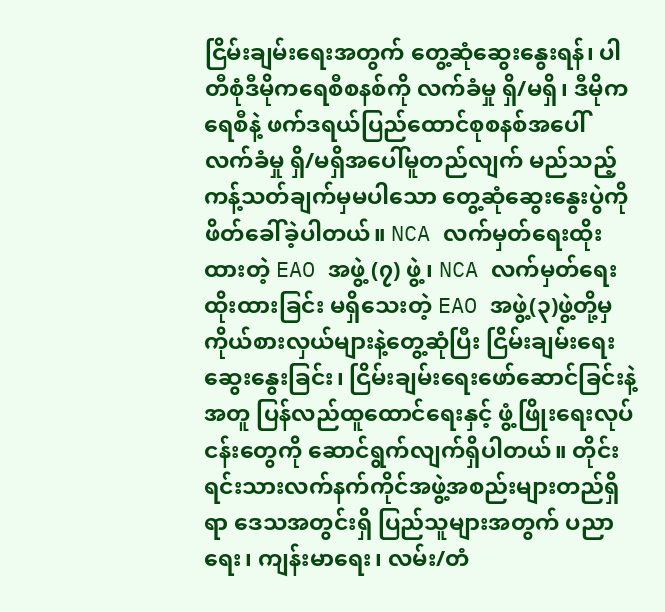ငြိမ်းချမ်းရေးအတွက် တွေ့ဆုံဆွေးနွေးရန်၊ ပါတီစုံဒီမိုကရေစီစနစ်ကို လက်ခံမှု ရှိ/မရှိ၊ ဒီမိုကရေစီနဲ့ ဖက်ဒရယ်ပြည်ထောင်စုစနစ်အပေါ် လက်ခံမှု ရှိ/မရှိအပေါ်မူတည်လျက် မည်သည့်ကန့်သတ်ချက်မှမပါသော တွေ့ဆုံဆွေးနွေးပွဲကို ဖိတ်ခေါ်ခဲ့ပါတယ်။ NCA လက်မှတ်ရေးထိုးထားတဲ့ EAO အဖွဲ့ (၇) ဖွဲ့၊ NCA လက်မှတ်ရေးထိုးထားခြင်း မရှိသေးတဲ့ EAO အဖွဲ့(၃)ဖွဲ့တို့မှ ကိုယ်စားလှယ်များနဲ့တွေ့ဆုံပြီး ငြိမ်းချမ်းရေးဆွေးနွေးခြင်း၊ ငြိမ်းချမ်းရေးဖော်ဆောင်ခြင်းနဲ့အတူ ပြန်လည်ထူထောင်ရေးနှင့် ဖွံ့ဖြိုးရေးလုပ်ငန်းတွေကို ဆောင်ရွက်လျက်ရှိပါတယ်။ တိုင်းရင်းသားလက်နက်ကိုင်အဖွဲ့အစည်းများတည်ရှိရာ ဒေသအတွင်းရှိ ပြည်သူများအတွက် ပညာရေး၊ ကျန်းမာရေး၊ လမ်း/တံ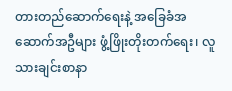တားတည်ဆောက်ရေးနဲ့ အခြေခံအဆောက်အဦများ ဖွံ့ဖြိုးတိုးတက်ရေး၊ လူသားချင်းစာနာ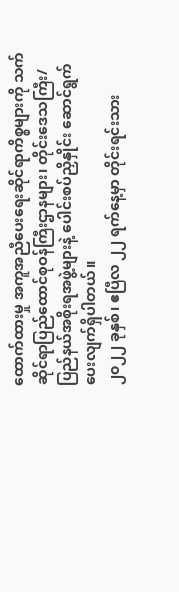ထောက်ထားမှု အကူအညီပေးရေးဆိုင်ရာကိစ္စများကို သက်ဆိုင်ရာပြည်ထောင်စုဝန်ကြီးဌာနများ၊ တိုင်းဒေသကြီး/ပြည်နယ်အစိုးရအဖွဲ့များနဲ့ ပေါင်းစပ်ညှိနှိုင်း ဆောင်ရွက်ပေးလျက်ရှိပါတယ်။
၂၀၂၂ ခုနှစ်၊ ဧပြီလ ၂၂ ရက်နေ့မှာ တိုင်းရင်းသား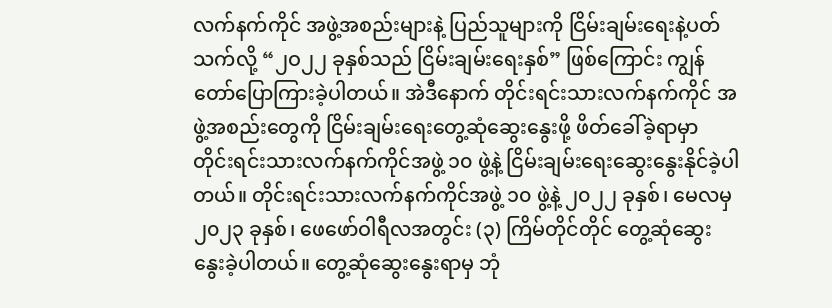လက်နက်ကိုင် အဖွဲ့အစည်းများနဲ့ ပြည်သူများကို ငြိမ်းချမ်းရေးနဲ့ပတ်သက်လို့ “၂ဝ၂၂ ခုနှစ်သည် ငြိမ်းချမ်းရေးနှစ်” ဖြစ်ကြောင်း ကျွန်တော်ပြောကြားခဲ့ပါတယ်။ အဲဒီနောက် တိုင်းရင်းသားလက်နက်ကိုင် အဖွဲ့အစည်းတွေကို ငြိမ်းချမ်းရေးတွေ့ဆုံဆွေးနွေးဖို့ ဖိတ်ခေါ်ခဲ့ရာမှာ တိုင်းရင်းသားလက်နက်ကိုင်အဖွဲ့ ၁၀ ဖွဲ့နဲ့ ငြိမ်းချမ်းရေးဆွေးနွေးနိုင်ခဲ့ပါတယ်။ တိုင်းရင်းသားလက်နက်ကိုင်အဖွဲ့ ၁၀ ဖွဲ့နဲ့ ၂၀၂၂ ခုနှစ်၊ မေလမှ ၂၀၂၃ ခုနှစ်၊ ဖေဖော်ဝါရီလအတွင်း (၃) ကြိမ်တိုင်တိုင် တွေ့ဆုံဆွေးနွေးခဲ့ပါတယ်။ တွေ့ဆုံဆွေးနွေးရာမှ ဘုံ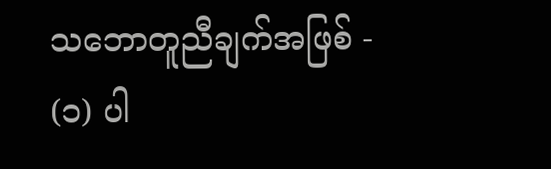သဘောတူညီချက်အဖြစ် -
(၁) ပါ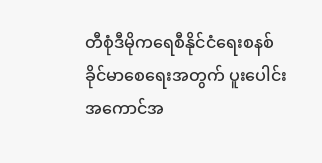တီစုံဒီမိုကရေစီနိုင်ငံရေးစနစ် ခိုင်မာစေရေးအတွက် ပူးပေါင်းအကောင်အ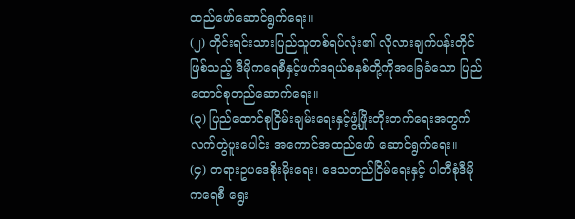ထည်ဖော်ဆောင်ရွက်ရေး။
(၂) တိုင်းရင်းသားပြည်သူတစ်ရပ်လုံး၏ လိုလားချက်ပန်းတိုင်ဖြစ်သည့် ဒီမိုကရေစီနှင့်ဖက်ဒရယ်စနစ်တို့ကိုအခြေခံသော ပြည်ထောင်စုတည်ဆောက်ရေး။
(၃) ပြည်ထောင်စုငြိမ်းချမ်းရေးနှင့်ဖွံ့ဖြိုးတိုးတက်ရေးအတွက် လက်တွဲပူးပေါင်း အကောင်အထည်ဖော် ဆောင်ရွက်ရေး။
(၄) တရားဥပဒေစိုးမိုးရေး၊ ဒေသတည်ငြိမ်ရေးနှင့် ပါတီစုံဒီမိုကရေစီ ရွေး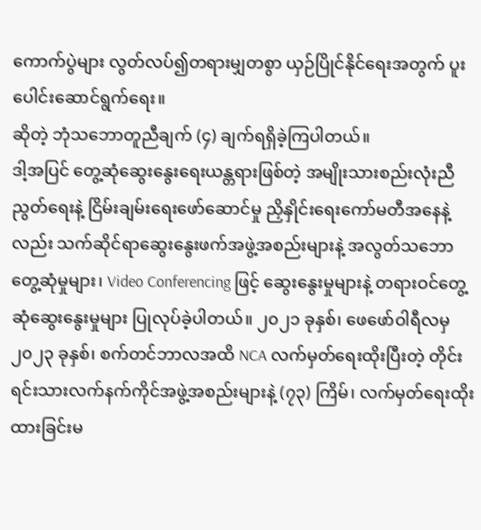ကောက်ပွဲများ လွတ်လပ်၍တရားမျှတစွာ ယှဉ်ပြိုင်နိုင်ရေးအတွက် ပူးပေါင်းဆောင်ရွက်ရေး။
ဆိုတဲ့ ဘုံသဘောတူညီချက် (၄) ချက်ရရှိခဲ့ကြပါတယ်။
ဒါ့အပြင် တွေ့ဆုံဆွေးနွေးရေးယန္တရားဖြစ်တဲ့ အမျိုးသားစည်းလုံးညီညွတ်ရေးနဲ့ ငြိမ်းချမ်းရေးဖော်ဆောင်မှု ညှိနှိုင်းရေးကော်မတီအနေနဲ့လည်း သက်ဆိုင်ရာဆွေးနွေးဖက်အဖွဲ့အစည်းများနဲ့ အလွတ်သဘောတွေ့ဆုံမှုများ၊ Video Conferencing ဖြင့် ဆွေးနွေးမှုများနဲ့ တရားဝင်တွေ့ဆုံဆွေးနွေးမှုများ ပြုလုပ်ခဲ့ပါတယ်။ ၂၀၂၁ ခုနှစ်၊ ဖေဖော်ဝါရီလမှ ၂၀၂၃ ခုနှစ်၊ စက်တင်ဘာလအထိ NCA လက်မှတ်ရေးထိုးပြီးတဲ့ တိုင်းရင်းသားလက်နက်ကိုင်အဖွဲ့အစည်းများနဲ့ (၇၃) ကြိမ်၊ လက်မှတ်ရေးထိုးထားခြင်းမ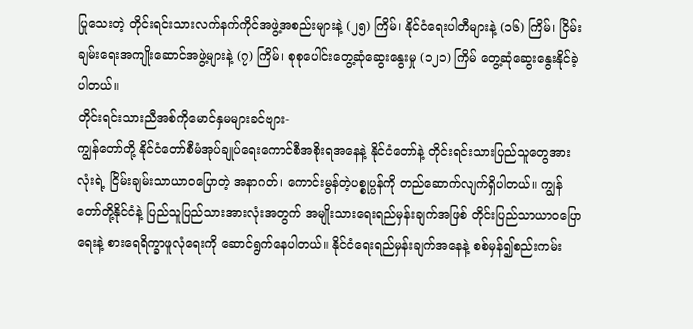ပြုသေးတဲ့ တိုင်းရင်းသားလက်နက်ကိုင်အဖွဲ့အစည်းများနဲ့ (၂၅) ကြိမ်၊ နိုင်ငံရေးပါတီများနဲ့ (၁၆) ကြိမ်၊ ငြိမ်းချမ်းရေးအကျိုးဆောင်အဖွဲ့များနဲ့ (၇) ကြိမ်၊ စုစုပေါင်းတွေ့ဆုံဆွေးနွေးမှု (၁၂၁) ကြိမ် တွေ့ဆုံဆွေးနွေးနိုင်ခဲ့ပါတယ်။
တိုင်းရင်းသားညီအစ်ကိုမောင်နှမများခင်ဗျား-
ကျွန်တော်တို့ နိုင်ငံတော်စီမံအုပ်ချုပ်ရေးကောင်စီအစိုးရအနေနဲ့ နိုင်ငံတော်နဲ့ တိုင်းရင်းသားပြည်သူတွေအားလုံးရဲ့ ငြိမ်းချမ်းသာယာဝပြောတဲ့ အနာဂတ်၊ ကောင်းမွန်တဲ့ပစ္စုပ္ပန်ကို တည်ဆောက်လျက်ရှိပါတယ်။ ကျွန်တော်တို့နိုင်ငံနဲ့ ပြည်သူပြည်သားအားလုံးအတွက် အမျိုးသားရေးရည်မှန်းချက်အဖြစ် တိုင်းပြည်သာယာဝပြောရေးနဲ့ စားရေရိက္ခာဖူလုံရေးကို ဆောင်ရွက်နေပါတယ်။ နိုင်ငံရေးရည်မှန်းချက်အနေနဲ့ စစ်မှန်၍စည်းကမ်း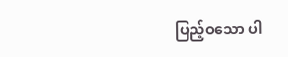ပြည့်ဝသော ပါ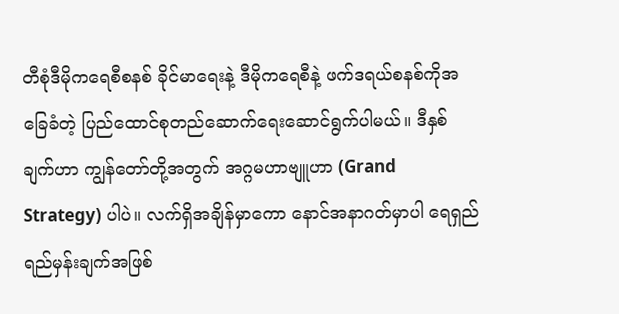တီစုံဒီမိုကရေစီစနစ် ခိုင်မာရေးနဲ့ ဒီမိုကရေစီနဲ့ ဖက်ဒရယ်စနစ်ကိုအခြေခံတဲ့ ပြည်ထောင်စုတည်ဆောက်ရေးဆောင်ရွက်ပါမယ်။ ဒီနှစ်ချက်ဟာ ကျွန်တော်တို့အတွက် အဂ္ဂမဟာဗျူဟာ (Grand Strategy) ပါပဲ။ လက်ရှိအချိန်မှာကော နောင်အနာဂတ်မှာပါ ရေရှည်ရည်မှန်းချက်အဖြစ်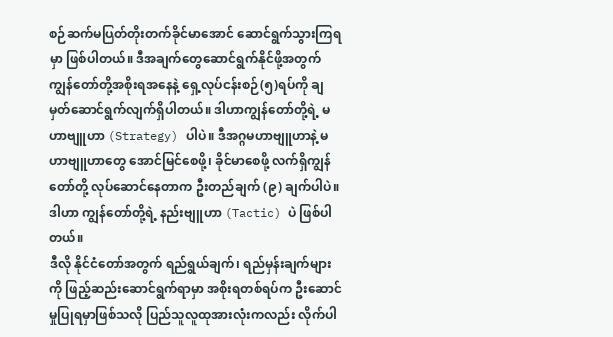စဉ်ဆက်မပြတ်တိုးတက်ခိုင်မာအောင် ဆောင်ရွက်သွားကြရမှာ ဖြစ်ပါတယ်။ ဒီအချက်တွေဆောင်ရွက်နိုင်ဖို့အတွက် ကျွန်တော်တို့အစိုးရအနေနဲ့ ရှေ့လုပ်ငန်းစဉ်(၅)ရပ်ကို ချမှတ်ဆောင်ရွက်လျက်ရှိပါတယ်။ ဒါဟာကျွန်တော်တို့ရဲ့ မဟာဗျူဟာ (Strategy) ပါပဲ။ ဒီအဂ္ဂမဟာဗျူဟာနဲ့ မဟာဗျူဟာတွေ အောင်မြင်စေဖို့၊ ခိုင်မာစေဖို့ လက်ရှိကျွန်တော်တို့ လုပ်ဆောင်နေတာက ဦးတည်ချက် (၉) ချက်ပါပဲ။ ဒါဟာ ကျွန်တော်တို့ရဲ့ နည်းဗျူဟာ (Tactic) ပဲ ဖြစ်ပါတယ်။
ဒီလို နိုင်ငံတော်အတွက် ရည်ရွယ်ချက်၊ ရည်မှန်းချက်များကို ဖြည့်ဆည်းဆောင်ရွက်ရာမှာ အစိုးရတစ်ရပ်က ဦးဆောင်မှုပြုရမှာဖြစ်သလို ပြည်သူလူထုအားလုံးကလည်း လိုက်ပါ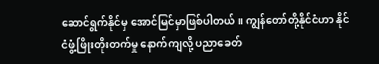ဆောင်ရွက်နိုင်မှ အောင်မြင်မှာဖြစ်ပါတယ်။ ကျွန်တော်တို့နိုင်ငံဟာ နိုင်ငံဖွံ့ဖြိုးတိုးတက်မှု နောက်ကျလို့ ပညာခေတ်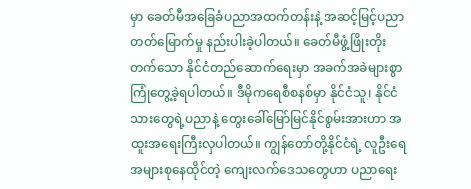မှာ ခေတ်မီအခြေခံပညာအထက်တန်းနဲ့ အဆင့်မြင့်ပညာတတ်မြောက်မှု နည်းပါးခဲ့ပါတယ်။ ခေတ်မီဖွံ့ဖြိုးတိုးတက်သော နိုင်ငံတည်ဆောက်ရေးမှာ အခက်အခဲများစွာ ကြုံတွေ့ခဲ့ရပါတယ်။ ဒီမိုကရေစီစနစ်မှာ နိုင်ငံသူ၊ နိုင်ငံသားတွေရဲ့ပညာနဲ့ တွေးခေါ်မြော်မြင်နိုင်စွမ်းအားဟာ အထူးအရေးကြီးလှပါတယ်။ ကျွန်တော်တို့နိုင်ငံရဲ့ လူဦးရေအများစုနေထိုင်တဲ့ ကျေးလက်ဒေသတွေဟာ ပညာရေး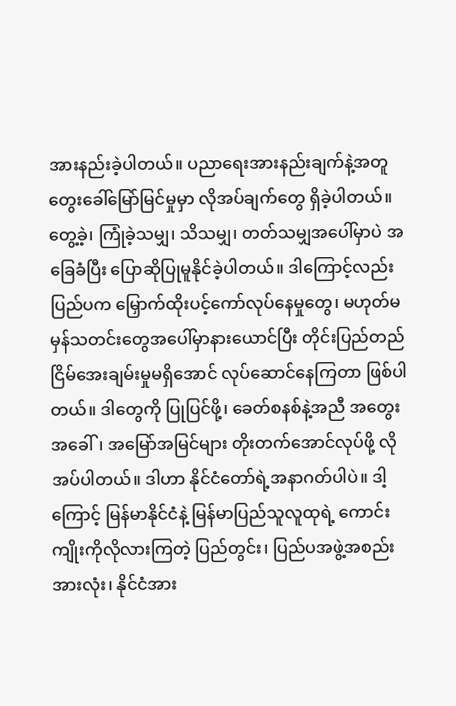အားနည်းခဲ့ပါတယ်။ ပညာရေးအားနည်းချက်နဲ့အတူ တွေးခေါ်မြော်မြင်မှုမှာ လိုအပ်ချက်တွေ ရှိခဲ့ပါတယ်။ တွေ့ခဲ့၊ ကြုံခဲ့သမျှ၊ သိသမျှ၊ တတ်သမျှအပေါ်မှာပဲ အခြေခံပြီး ပြောဆိုပြုမူနိုင်ခဲ့ပါတယ်။ ဒါကြောင့်လည်း ပြည်ပက မြှောက်ထိုးပင့်ကော်လုပ်နေမှုတွေ၊ မဟုတ်မမှန်သတင်းတွေအပေါ်မှာနားယောင်ပြီး တိုင်းပြည်တည်ငြိမ်အေးချမ်းမှုမရှိအောင် လုပ်ဆောင်နေကြတာ ဖြစ်ပါတယ်။ ဒါတွေကို ပြုပြင်ဖို့၊ ခေတ်စနစ်နဲ့အညီ အတွေးအခေါ်၊ အမြော်အမြင်များ တိုးတက်အောင်လုပ်ဖို့ လိုအပ်ပါတယ်။ ဒါဟာ နိုင်ငံတော်ရဲ့အနာဂတ်ပါပဲ။ ဒါ့ကြောင့် မြန်မာနိုင်ငံနဲ့ မြန်မာပြည်သူလူထုရဲ့ ကောင်းကျိုးကိုလိုလားကြတဲ့ ပြည်တွင်း၊ ပြည်ပအဖွဲ့အစည်းအားလုံး၊ နိုင်ငံအား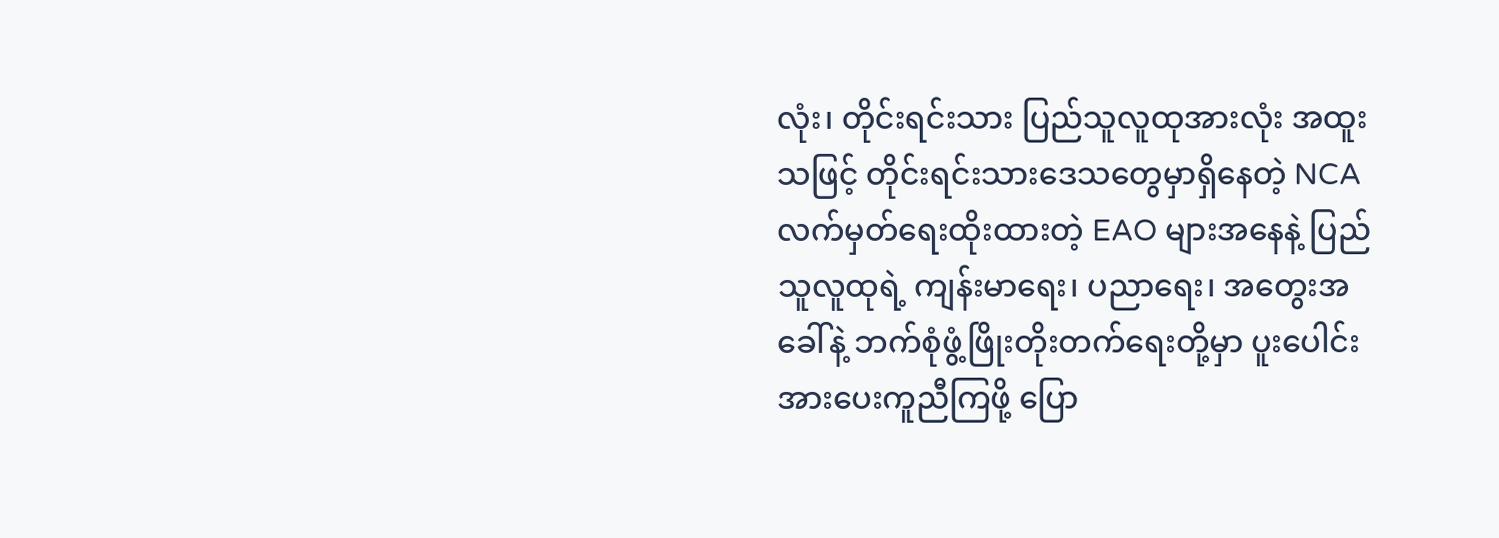လုံး၊ တိုင်းရင်းသား ပြည်သူလူထုအားလုံး အထူးသဖြင့် တိုင်းရင်းသားဒေသတွေမှာရှိနေတဲ့ NCA လက်မှတ်ရေးထိုးထားတဲ့ EAO များအနေနဲ့ ပြည်သူလူထုရဲ့ ကျန်းမာရေး၊ ပညာရေး၊ အတွေးအခေါ်နဲ့ ဘက်စုံဖွံ့ဖြိုးတိုးတက်ရေးတို့မှာ ပူးပေါင်းအားပေးကူညီကြဖို့ ပြော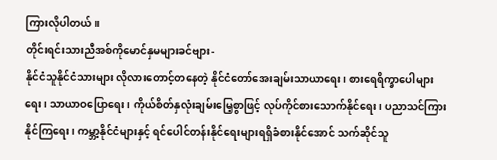ကြားလိုပါတယ်။
တိုင်းရင်းသားညီအစ်ကိုမောင်နှမများခင်ဗျား-
နိုင်ငံသူနိုင်ငံသားများ လိုလားတောင့်တနေတဲ့ နိုင်ငံတော်အေးချမ်းသာယာရေး၊ စားရေရိက္ခာပေါများရေး၊ သာယာဝပြောရေး၊ ကိုယ်စိတ်နှလုံးချမ်းမြေ့စွာဖြင့် လုပ်ကိုင်စားသောက်နိုင်ရေး၊ ပညာသင်ကြားနိုင်ကြရေး၊ ကမ္ဘာ့နိုင်ငံများနှင့် ရင်ပေါင်တန်းနိုင်ရေးများရရှိခံစားနိုင်အောင် သက်ဆိုင်သူ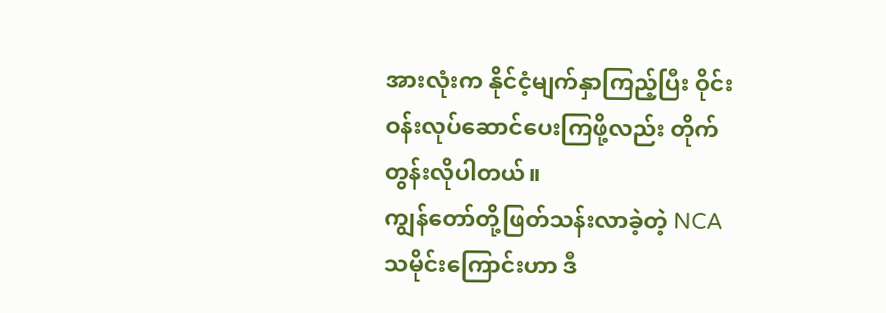အားလုံးက နိုင်ငံ့မျက်နှာကြည့်ပြီး ဝိုင်းဝန်းလုပ်ဆောင်ပေးကြဖို့လည်း တိုက်တွန်းလိုပါတယ်။
ကျွန်တော်တို့ဖြတ်သန်းလာခဲ့တဲ့ NCA သမိုင်းကြောင်းဟာ ဒီ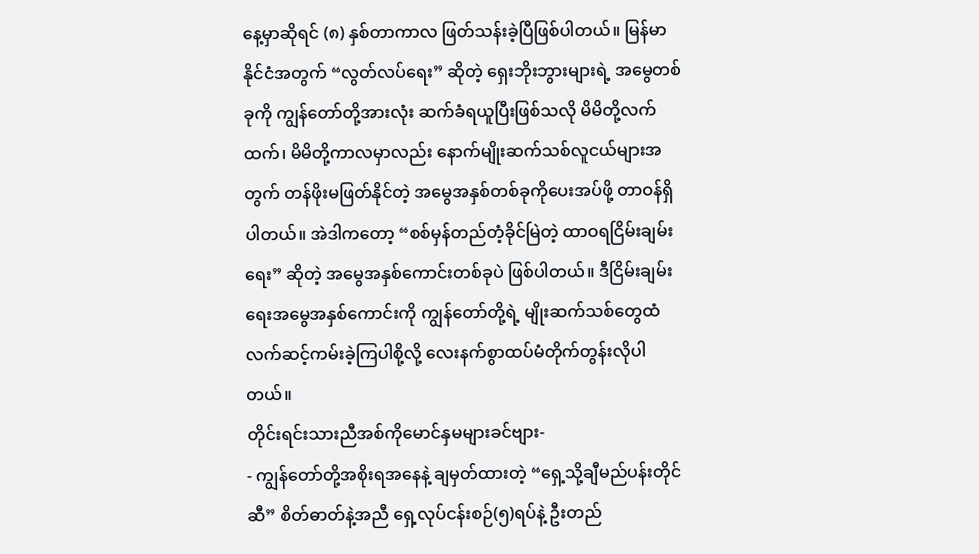နေ့မှာဆိုရင် (၈) နှစ်တာကာလ ဖြတ်သန်းခဲ့ပြီဖြစ်ပါတယ်။ မြန်မာနိုင်ငံအတွက် “လွတ်လပ်ရေး” ဆိုတဲ့ ရှေးဘိုးဘွားများရဲ့ အမွေတစ်ခုကို ကျွန်တော်တို့အားလုံး ဆက်ခံရယူပြီးဖြစ်သလို မိမိတို့လက်ထက်၊ မိမိတို့ကာလမှာလည်း နောက်မျိုးဆက်သစ်လူငယ်များအတွက် တန်ဖိုးမဖြတ်နိုင်တဲ့ အမွေအနှစ်တစ်ခုကိုပေးအပ်ဖို့ တာဝန်ရှိပါတယ်။ အဲဒါကတော့ “စစ်မှန်တည်တံ့ခိုင်မြဲတဲ့ ထာဝရငြိမ်းချမ်းရေး” ဆိုတဲ့ အမွေအနှစ်ကောင်းတစ်ခုပဲ ဖြစ်ပါတယ်။ ဒီငြိမ်းချမ်းရေးအမွေအနှစ်ကောင်းကို ကျွန်တော်တို့ရဲ့ မျိုးဆက်သစ်တွေထံ လက်ဆင့်ကမ်းခဲ့ကြပါစို့လို့ လေးနက်စွာထပ်မံတိုက်တွန်းလိုပါတယ်။
တိုင်းရင်းသားညီအစ်ကိုမောင်နှမများခင်ဗျား-
- ကျွန်တော်တို့အစိုးရအနေနဲ့ ချမှတ်ထားတဲ့ “ရှေ့သို့ချီမည်ပန်းတိုင်ဆီ” စိတ်ဓာတ်နဲ့အညီ ရှေ့လုပ်ငန်းစဉ်(၅)ရပ်နဲ့ ဦးတည်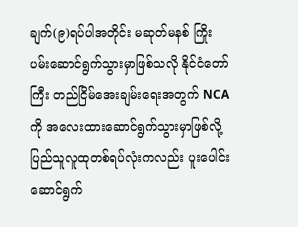ချက်(၉)ရပ်ပါအတိုင်း မဆုတ်မနစ် ကြိုးပမ်းဆောင်ရွက်သွားမှာဖြစ်သလို နိုင်ငံတော်ကြီး တည်ငြိမ်အေးချမ်းရေးအတွက် NCA ကို အလေးထားဆောင်ရွက်သွားမှာဖြစ်လို့ ပြည်သူလူထုတစ်ရပ်လုံးကလည်း ပူးပေါင်းဆောင်ရွက်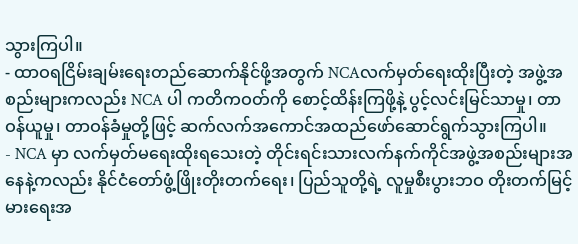သွားကြပါ။
- ထာဝရငြိမ်းချမ်းရေးတည်ဆောက်နိုင်ဖို့အတွက် NCAလက်မှတ်ရေးထိုးပြီးတဲ့ အဖွဲ့အစည်းများကလည်း NCA ပါ ကတိကဝတ်ကို စောင့်ထိန်းကြဖို့နဲ့ ပွင့်လင်းမြင်သာမှု၊ တာဝန်ယူမှု၊ တာဝန်ခံမှုတို့ဖြင့် ဆက်လက်အကောင်အထည်ဖော်ဆောင်ရွက်သွားကြပါ။
- NCA မှာ လက်မှတ်မရေးထိုးရသေးတဲ့ တိုင်းရင်းသားလက်နက်ကိုင်အဖွဲ့အစည်းများအနေနဲ့ကလည်း နိုင်ငံတော်ဖွံ့ဖြိုးတိုးတက်ရေး၊ ပြည်သူတို့ရဲ့ လူမှုစီးပွားဘဝ တိုးတက်မြင့်မားရေးအ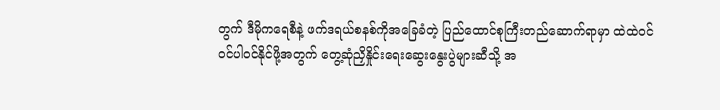တွက် ဒီမိုကရေစီနဲ့ ဖက်ဒရယ်စနစ်ကိုအခြေခံတဲ့ ပြည်ထောင်စုကြီးတည်ဆောက်ရာမှာ ထဲထဲဝင်ဝင်ပါဝင်နိုင်ဖို့အတွက် တွေ့ဆုံညှိနှိုင်းရေးဆွေးနွေးပွဲများဆီသို့ အ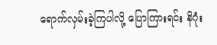ရောက်လှမ်းခဲ့ကြပါလို့ ပြောကြားရင်း နိဂုံး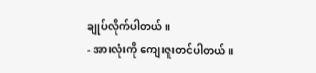ချုပ်လိုက်ပါတယ်။
- အားလုံးကို ကျေးဇူးတင်ပါတယ်။